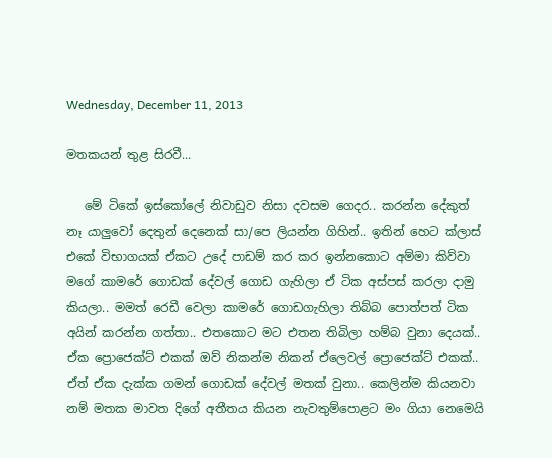Wednesday, December 11, 2013

මතකයන් තුළ සිරවී...

   මේ ටිකේ ඉස්කෝලේ නිවාඩුව නිසා දවසම ගෙදර.. කරන්න දේකුත් නෑ යාලුවෝ දෙතුන් දෙනෙක් සා/පෙ ලියන්න ගිහින්.. ඉතින් හෙට ක්ලාස් එකේ විභාගයක් ඒකට උදේ පාඩම් කර කර ඉන්නකොට අම්මා කිව්වා මගේ කාමරේ ගොඩක් දේවල් ගොඩ ගැහිලා ඒ ටික අස්පස් කරලා දාමු කියලා.. මමත් රෙඩී වෙලා කාමරේ ගොඩගැහිලා තිබ්බ පොත්පත් ටික අයින් කරන්න ගත්තා.. එතකොට මට එතන තිබිලා හම්බ වුනා දෙයක්.. ඒක ප්‍රොජෙක්ට් එකක් ඔව් නිකන්ම නිකන් ඒලෙවල් ප්‍රොජෙක්ට් එකක්.. ඒත් ඒක දැක්ක ගමන් ගොඩක් දේවල් මතක් වුනා.. කෙලින්ම කියනවා නම් මතක මාවත දිගේ අතීතය කියන නැවතුම්පොළට මං ගියා නෙමෙයි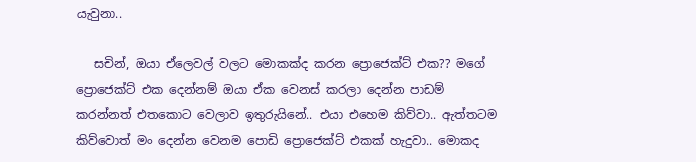යැවුනා..

   සචින්, ඔයා ඒලෙවල් වලට මොකක්ද කරන ප්‍රොජෙක්ට් එක?? මගේ ප්‍රොජෙක්ට් එක දෙන්නම් ඔයා ඒක වෙනස් කරලා දෙන්න පාඩම් කරන්නත් එතකොට වෙලාව ඉතුරුයිනේ.. එයා එහෙම කිව්වා.. ඇත්තටම කිව්වොත් මං දෙන්න වෙනම පොඩි ප්‍රොජෙක්ට් එකක් හැදුවා.. මොකද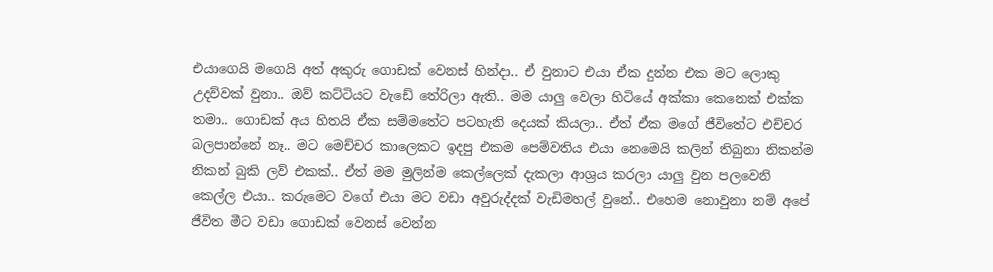එයාගෙයි මගෙයි අත් අකුරු ගොඩක් වෙනස් හින්දා.. ඒ වුනාට එයා ඒක දුන්න එක මට ලොකු උදව්වක් වුනා.. ඔව් කට්ටියට වැඩේ තේරිලා ඇති.. මම යාලු වෙලා හිටියේ අක්කා කෙනෙක් එක්ක තමා.. ගොඩක් අය හිතයි ඒක සම්මතේට පටහැනි දෙයක් කියලා.. ඒත් ඒක මගේ ජීවිතේට එච්චර බලපාන්නේ නෑ.. මට මෙච්චර කාලෙකට ඉදපු එකම පෙම්වතිය එයා නෙමෙයි කලින් තිබුනා නිකන්ම නිකන් බුකි ලව් එකක්.. ඒත් මම මුලින්ම කෙල්ලෙක් දැකලා ආශ්‍රය කරලා යාලු වුන පලවෙනි කෙල්ල එයා.. කරුමෙට වගේ එයා මට වඩා අවුරුද්දක් වැඩිමහල් වුනේ.. එහෙම නොවුනා නම් අපේ ජීවිත මීට වඩා ගොඩක් වෙනස් වෙන්න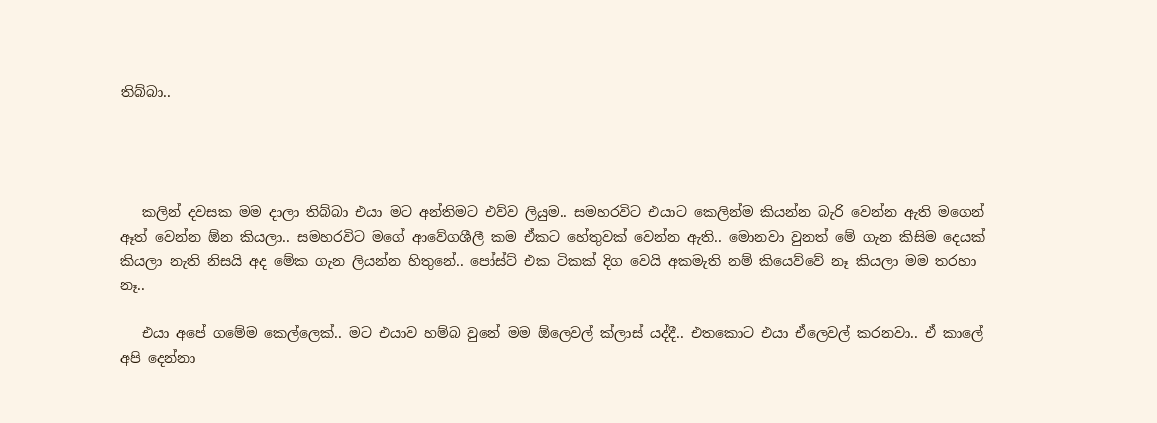තිබ්බා..




   කලින් දවසක මම දාලා තිබ්බා එයා මට අන්තිමට එව්ව ලියුම.. සමහරවිට එයාට කෙලින්ම කියන්න බැරි වෙන්න ඇති මගෙන් ඈත් වෙන්න ඕන කියලා.. සමහරවිට මගේ ආවේගශීලී කම ඒකට හේතුවක් වෙන්න ඇති.. මොනවා වුනත් මේ ගැන කිසිම දෙයක් කියලා නැති නිසයි අද මේක ගැන ලියන්න හිතුනේ.. පෝස්ට් එක ටිකක් දිග වෙයි අකමැති නම් කියෙව්වේ නෑ කියලා මම තරහා නෑ..

   එයා අපේ ගමේම කෙල්ලෙක්.. මට එයාව හම්බ වුනේ මම ඕලෙවල් ක්ලාස් යද්දී.. එතකොට එයා ඒලෙවල් කරනවා.. ඒ කාලේ අපි දෙන්නා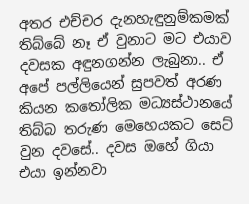අතර එච්චර දැනහැඳුනුම්කමක් තිබ්බේ නෑ ඒ වුනාට මට එයාව දවසක අඳුනගන්න ලැබුනා.. ඒ අපේ පල්ලියෙන් සුපවත් අරණ කියන කතෝලික මධ්‍යස්ථානයේ තිබ්බ තරුණ මෙහෙයකට සෙට් වුන දවසේ.. දවස ඔහේ ගියා එයා ඉන්නවා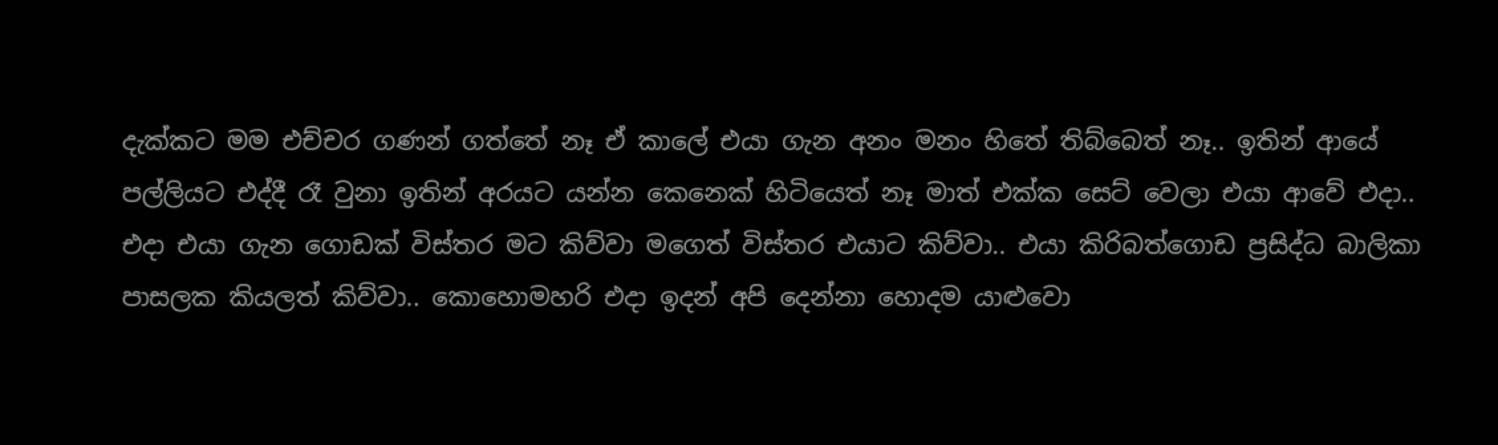දැක්කට මම එච්චර ගණන් ගත්තේ නෑ ඒ කාලේ එයා ගැන අනං මනං හිතේ තිබ්බෙත් නෑ.. ඉතින් ආයේ පල්ලියට එද්දී රෑ වුනා ඉතින් අරයට යන්න කෙනෙක් හිටියෙත් නෑ මාත් එක්ක සෙට් වෙලා එයා ආවේ එදා.. එදා එයා ගැන ගොඩක් විස්තර මට කිව්වා මගෙත් විස්තර එයාට කිව්වා.. එයා කිරිබත්ගොඩ ප්‍රසිද්ධ බාලිකා පාසලක කියලත් කිව්වා.. කොහොමහරි එදා ඉදන් අපි දෙන්නා හොදම යාළුවො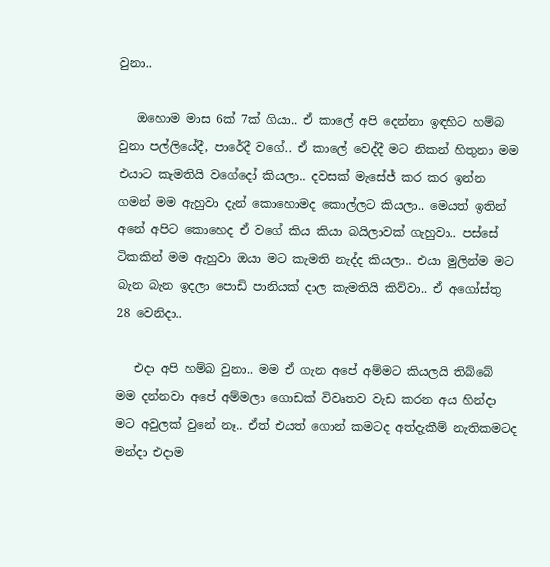වුනා..

   ඔහොම මාස 6ක් 7ක් ගියා.. ඒ කාලේ අපි දෙන්නා ඉඳහිට හම්බ වුනා පල්ලියේදී, පාරේදී වගේ.. ඒ කාලේ වෙද්දී මට නිකන් හිතුනා මම එයාට කැමතියි වගේදෝ කියලා.. දවසක් මැසේජ් කර කර ඉන්න ගමන් මම ඇහුවා දැන් කොහොමද කොල්ලට කියලා.. මෙයත් ඉතින් අනේ අපිට කොහෙද ඒ වගේ කිය කියා බයිලාවක් ගැහුවා.. පස්සේ ටිකකින් මම ඇහුවා ඔයා මට කැමති නැද්ද කියලා.. එයා මුලින්ම මට බැන බැන ඉදලා පොඩි පානියක් දාල කැමතියි කිව්වා.. ඒ අගෝස්තු 28 වෙනිදා..

   එදා අපි හම්බ වුනා.. මම ඒ ගැන අපේ අම්මට කියලයි තිබ්බේ මම දන්නවා අපේ අම්මලා ගොඩක් විවෘතව වැඩ කරන අය හින්දා මට අවුලක් වුනේ නෑ.. ඒත් එයත් ගොන් කමටද අත්දැකීම් නැතිකමටද මන්දා එදාම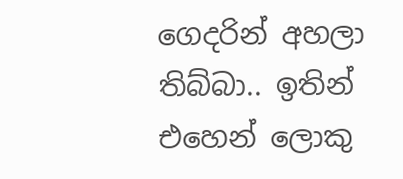ගෙදරින් අහලා තිබ්බා.. ඉතින් එහෙන් ලොකු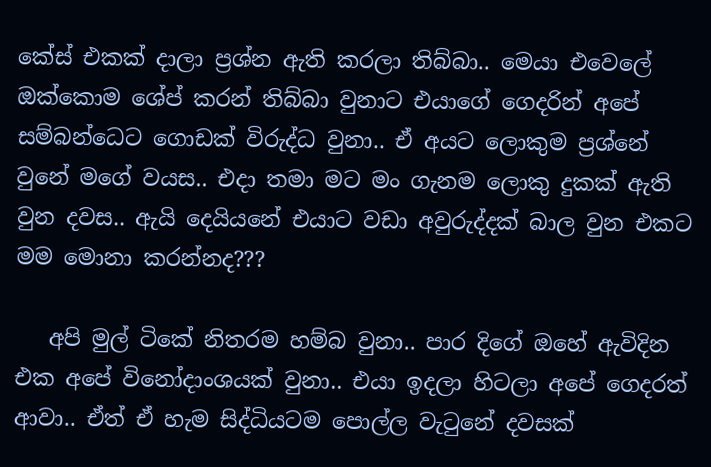කේස් එකක් දාලා ප්‍රශ්න ඇති කරලා තිබ්බා.. මෙයා එවෙලේ ඔක්කොම ශේප් කරන් තිබ්බා වුනාට එයාගේ ගෙදරින් අපේ සම්බන්ධෙට ගොඩක් විරුද්ධ වුනා.. ඒ අයට ලොකුම ප්‍රශ්නේ වුනේ මගේ වයස.. එදා තමා මට මං ගැනම ලොකු දුකක් ඇති වුන දවස.. ඇයි දෙයියනේ එයාට වඩා අවුරුද්දක් බාල වුන එකට මම මොනා කරන්නද???

   අපි මුල් ටිකේ නිතරම හම්බ වුනා.. පාර දිගේ ඔහේ ඇවිදින එක අපේ විනෝදාංශයක් වුනා.. එයා ඉදලා හිටලා අපේ ගෙදරත් ආවා.. ඒත් ඒ හැම සිද්ධියටම පොල්ල වැටුනේ දවසක්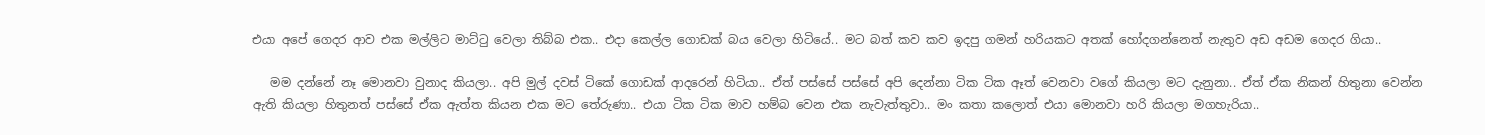එයා අපේ ගෙදර ආව එක මල්ලිට මාට්ටු වෙලා තිබ්බ එක.. එදා කෙල්ල ගොඩක් බය වෙලා හිටියේ.. මට බත් කව කව ඉදපු ගමන් හරියකට අතක් හෝදගන්නෙත් නැතුව අඩ අඩම ගෙදර ගියා..

   මම දන්නේ නෑ මොනවා වුනාද කියලා.. අපි මුල් දවස් ටිකේ ගොඩක් ආදරෙන් හිටියා.. ඒත් පස්සේ පස්සේ අපි දෙන්නා ටික ටික ඈත් වෙනවා වගේ කියලා මට දැනුනා.. ඒත් ඒක නිකන් හිතුනා වෙන්න ඇති කියලා හිතුනත් පස්සේ ඒක ඇත්ත කියන එක මට තේරුණා.. එයා ටික ටික මාව හම්බ වෙන එක නැවැත්තුවා.. මං කතා කලොත් එයා මොනවා හරි කියලා මගහැරියා..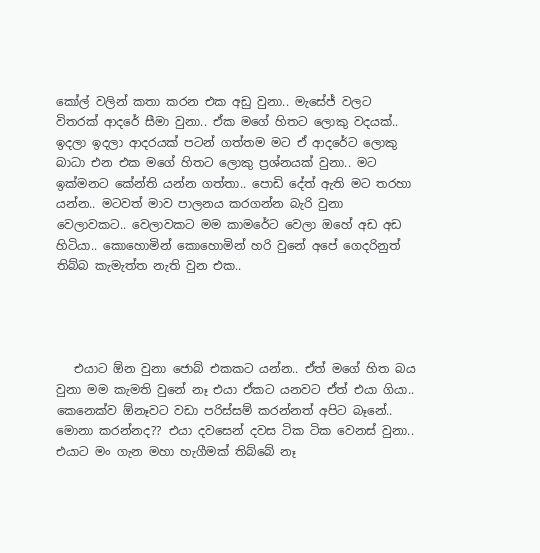කෝල් වලින් කතා කරන එක අඩු වුනා.. මැසේජ් වලට විතරක් ආදරේ සීමා වුනා.. ඒක මගේ හිතට ලොකු වදයක්.. ඉදලා ඉදලා ආදරයක් පටන් ගත්තම මට ඒ ආදරේට ලොකු බාධා එන එක මගේ හිතට ලොකු ප්‍රශ්නයක් වුනා.. මට ඉක්මනට කේන්ති යන්න ගත්තා.. පොඩි දේත් ඇති මට තරහා යන්න.. මටවත් මාව පාලනය කරගන්න බැරි වුනා වෙලාවකට.. වෙලාවකට මම කාමරේට වෙලා ඔහේ අඩ අඩ හිටියා.. කොහොමින් කොහොමින් හරි වුනේ අපේ ගෙදරිනුත් තිබ්බ කැමැත්ත නැති වුන එක..




   එයාට ඕන වුනා ජොබ් එකකට යන්න.. ඒත් මගේ හිත බය වුනා මම කැමති වුනේ නෑ එයා ඒකට යනවට ඒත් එයා ගියා.. කෙනෙක්ව ඕනෑවට වඩා පරිස්සම් කරන්නත් අපිට බෑනේ.. මොනා කරන්නද?? එයා දවසෙන් දවස ටික ටික වෙනස් වුනා.. එයාට මං ගැන මහා හැගීමක් තිබ්බේ නෑ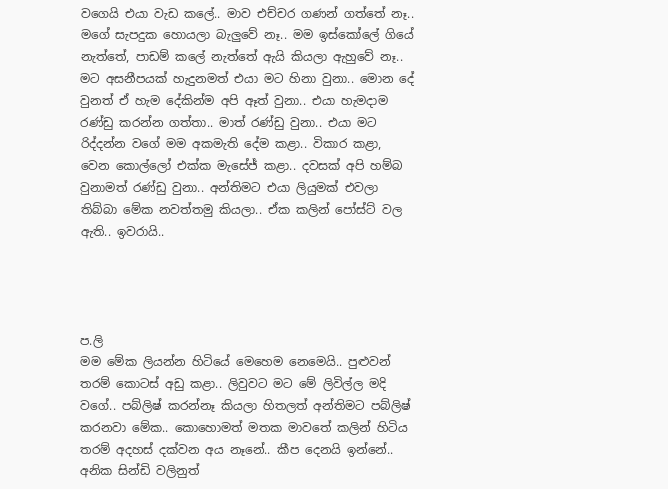වගෙයි එයා වැඩ කලේ.. මාව එච්චර ගණන් ගත්තේ නෑ.. මගේ සැපදුක හොයලා බැලුවේ නෑ.. මම ඉස්කෝලේ ගියේ නැත්තේ, පාඩම් කලේ නැත්තේ ඇයි කියලා ඇහුවේ නෑ.. මට අසනීපයක් හැදුනමත් එයා මට හිනා වුනා.. මොන දේ වුනත් ඒ හැම දේකින්ම අපි ඈත් වුනා.. එයා හැමදාම රණ්ඩු කරන්න ගත්තා.. මාත් රණ්ඩු වුනා.. එයා මට රිද්දන්න වගේ මම අකමැති දේම කළා.. විකාර කළා, වෙන කොල්ලෝ එක්ක මැසේජ් කළා.. දවසක් අපි හම්බ වුනාමත් රණ්ඩු වුනා.. අන්තිමට එයා ලියුමක් එවලා තිබ්බා මේක නවත්තමු කියලා.. ඒක කලින් පෝස්ට් වල ඇති.. ඉවරායි..




ප.ලි
මම මේක ලියන්න හිටියේ මෙහෙම නෙමෙයි.. පුළුවන් තරම් කොටස් අඩු කළා.. ලිවුවට මට මේ ලිවිල්ල මදි වගේ.. පබ්ලිෂ් කරන්නෑ කියලා හිතලත් අන්තිමට පබ්ලිෂ් කරනවා මේක.. කොහොමත් මතක මාවතේ කලින් හිටිය තරම් අදහස් දක්වන අය නෑනේ.. කීප දෙනයි ඉන්නේ.. අනික සින්ඩි වලිනුත්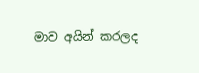මාව අයින් කරලද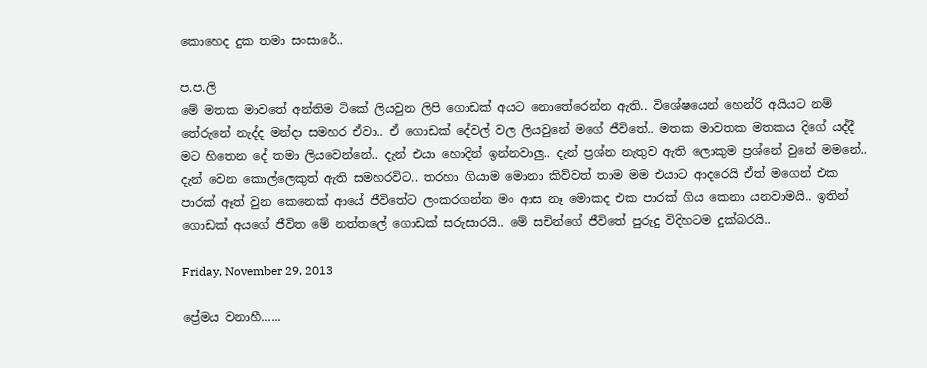කොහෙද දුක තමා සංසාරේ..

ප.ප.ලි
මේ මතක මාවතේ අන්තිම ටිකේ ලියවුන ලිපි ගොඩක් අයට නොතේරෙන්න ඇති.. විශේෂයෙන් හෙන්රි අයියට නම් තේරුනේ නැද්ද මන්දා සමහර ඒවා.. ඒ ගොඩක් දේවල් වල ලියවුනේ මගේ ජීවිතේ.. මතක මාවතක මතකය දිගේ යද්දී මට හිතෙන දේ තමා ලියවෙන්නේ.. දැන් එයා හොදින් ඉන්නවාලු.. දැන් ප්‍රශ්න නැතුව ඇති ලොකුම ප්‍රශ්නේ වුනේ මමනේ.. දැන් වෙන කොල්ලෙකුත් ඇති සමහරවිට.. තරහා ගියාම මොනා කිව්වත් තාම මම එයාට ආදරෙයි ඒත් මගෙන් එක පාරක් ඈත් වුන කෙනෙක් ආයේ ජීවිතේට ලංකරගන්න මං ආස නෑ මොකද එක පාරක් ගිය කෙනා යනවාමයි.. ඉතින් ගොඩක් අයගේ ජීවිත මේ නත්තලේ ගොඩක් සරුසාරයි.. මේ සචින්ගේ ජීවිතේ පුරුදු විදිහටම දුක්බරයි..

Friday, November 29, 2013

ප්‍රේමය වනාහී......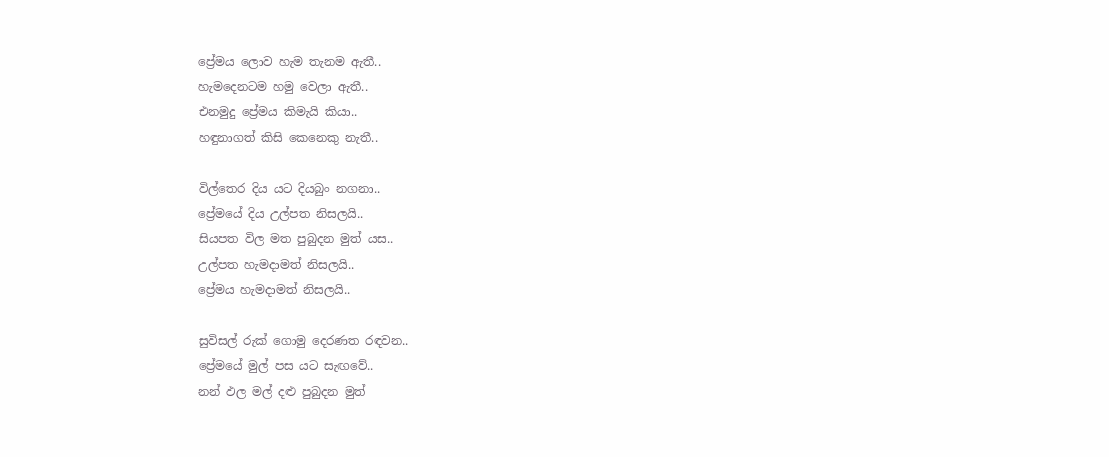ප්‍රේමය ලොව හැම තැනම ඇතී..
හැමදෙනටම හමු වෙලා ඇතී..
එනමුදු ප්‍රේමය කිමැයි කියා..
හඳුනාගත් කිසි කෙනෙකු නැතී..

විල්තෙර දිය යට දියබුං නගනා..
ප්‍රේමයේ දිය උල්පත නිසලයි..
සියපත විල මත පුබුදන මුත් යස..
උල්පත හැමදාමත් නිසලයි..
ප්‍රේමය හැමදාමත් නිසලයි..

සුවිසල් රුක් ගොමු දෙරණත රඳවන..
ප්‍රේමයේ මුල් පස යට සැඟවේ..
නන් ඵල මල් දළු පුබුදන මුත්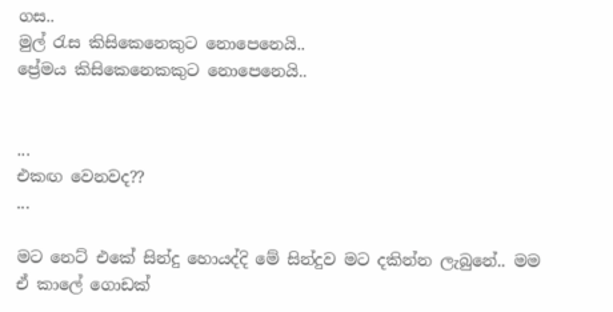ගස..
මුල් රැස කිසිකෙනෙකුට නොපෙනෙයි..
ප්‍රේමය කිසිකෙනෙකකුට නොපෙනෙයි..


...
එකඟ වෙනවද??
...

මට නෙට් එකේ සින්දු හොයද්දි මේ සින්දුව මට දකින්න ලැබුනේ.. මම ඒ කාලේ ගොඩක්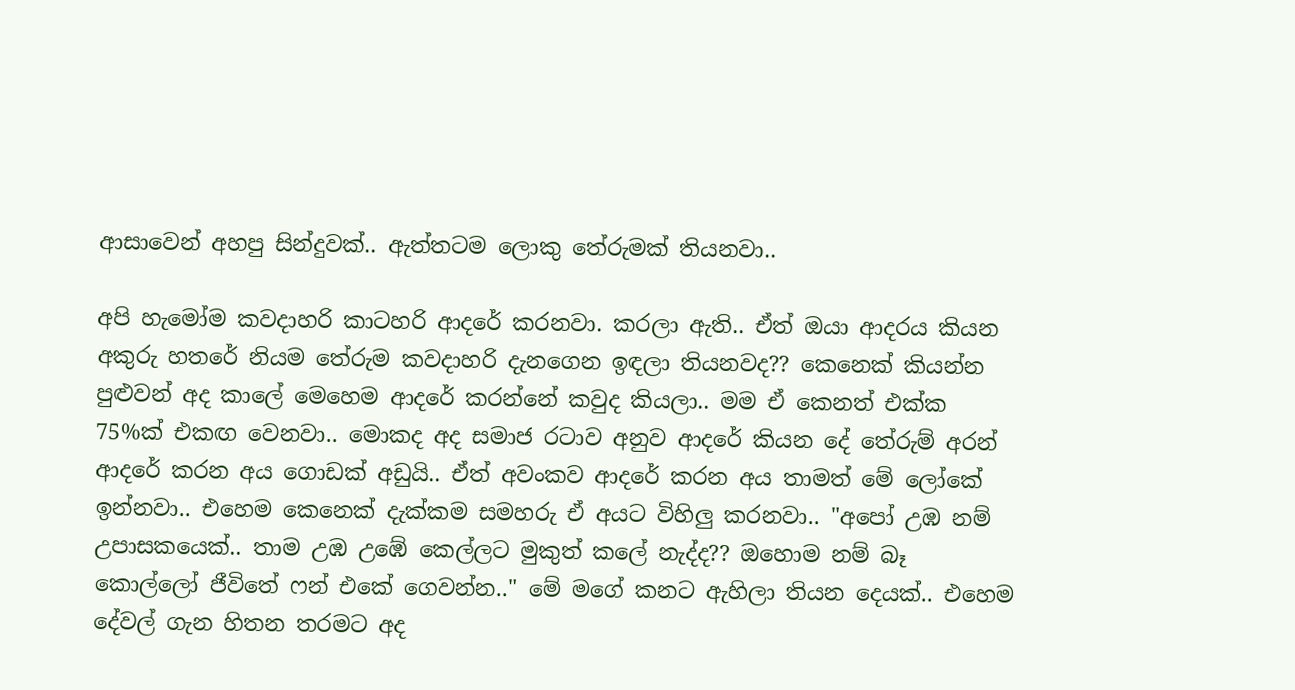ආසාවෙන් අහපු සින්දුවක්.. ඇත්තටම ලොකු තේරුමක් තියනවා..

අපි හැමෝම කවදාහරි කාටහරි ආදරේ කරනවා. කරලා ඇති.. ඒත් ඔයා ආදරය කියන අකුරු හතරේ නියම තේරුම කවදාහරි දැනගෙන ඉඳලා තියනවද?? කෙනෙක් කියන්න පුළුවන් අද කාලේ මෙහෙම ආදරේ කරන්නේ කවුද කියලා.. මම ඒ කෙනත් එක්ක 75%ක් එකඟ වෙනවා.. මොකද අද සමාජ රටාව අනුව ආදරේ කියන දේ තේරුම් අරන් ආදරේ කරන අය ගොඩක් අඩුයි.. ඒත් අවංකව ආදරේ කරන අය තාමත් මේ ලෝකේ ඉන්නවා.. එහෙම කෙනෙක් දැක්කම සමහරු ඒ අයට විහිලු කරනවා.. "අපෝ උඹ නම් උපාසකයෙක්.. තාම උඹ උඹේ කෙල්ලට මුකුත් කලේ නැද්ද?? ඔහොම නම් බෑ කොල්ලෝ ජීවිතේ ෆන් එකේ ගෙවන්න.." මේ මගේ කනට ඇහිලා තියන දෙයක්.. එහෙම දේවල් ගැන හිතන තරමට අද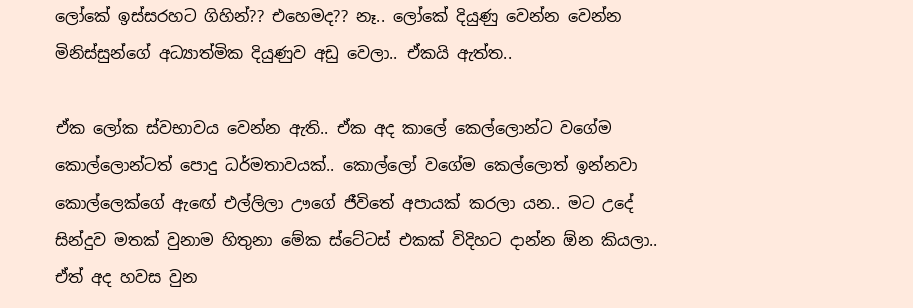ලෝකේ ඉස්සරහට ගිහින්?? එහෙමද?? නෑ.. ලෝකේ දියුණු වෙන්න වෙන්න මිනිස්සුන්ගේ අධ්‍යාත්මික දියුණුව අඩු වෙලා.. ඒකයි ඇත්ත..

ඒක ලෝක ස්වභාවය වෙන්න ඇති.. ඒක අද කාලේ කෙල්ලොන්ට වගේම කොල්ලොන්ටත් පොදු ධර්මතාවයක්.. කොල්ලෝ වගේම කෙල්ලොත් ඉන්නවා කොල්ලෙක්ගේ ඇඟේ එල්ලිලා ඌගේ ජීවිතේ අපායක් කරලා යන.. මට උදේ සින්දුව මතක් වුනාම හිතුනා මේක ස්ටේටස් එකක් විදිහට දාන්න ඕන කියලා.. ඒත් අද හවස වුන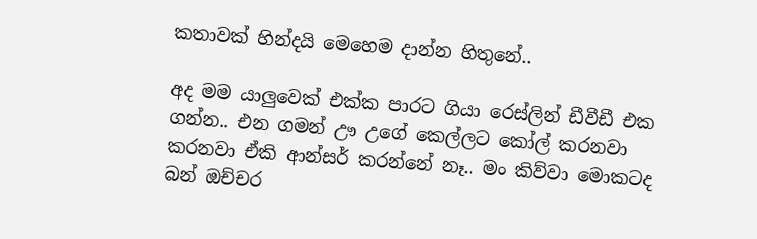කතාවක් හින්දයි මෙහෙම දාන්න හිතුනේ..

අද මම යාලුවෙක් එක්ක පාරට ගියා රෙස්ලින් ඩීවීඩී එක ගන්න.. එන ගමන් ඌ උගේ කෙල්ලට කෝල් කරනවා කරනවා ඒකි ආන්සර් කරන්නේ නෑ.. මං කිව්වා මොකටද බන් ඔච්චර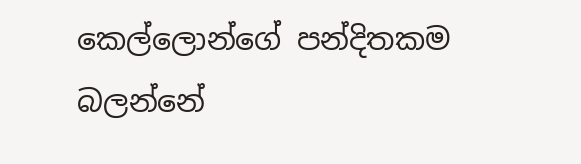කෙල්ලොන්ගේ පන්දිතකම බලන්නේ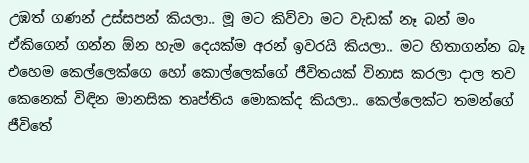උඹත් ගණන් උස්සපන් කියලා.. මූ මට කිව්වා මට වැඩක් නෑ බන් මං ඒකිගෙන් ගන්න ඕන හැම දෙයක්ම අරන් ඉවරයි කියලා.. මට හිතාගන්න බෑ එහෙම කෙල්ලෙක්ගෙ හෝ කොල්ලෙක්ගේ ජීවිතයක් විනාස කරලා දාල තව කෙනෙක් විඳින මානසික තෘප්තිය මොකක්ද කියලා.. කෙල්ලෙක්ට තමන්ගේ ජීවිතේ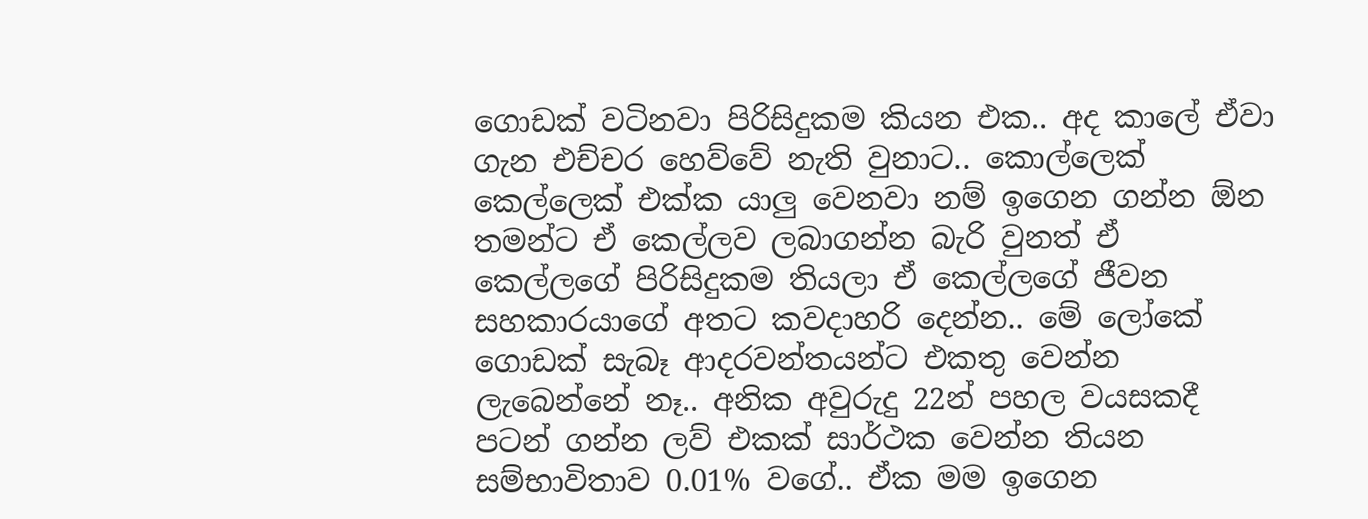ගොඩක් වටිනවා පිරිසිදුකම කියන එක.. අද කාලේ ඒවා ගැන එච්චර හෙව්වේ නැති වුනාට.. කොල්ලෙක් කෙල්ලෙක් එක්ක යාලු වෙනවා නම් ඉගෙන ගන්න ඕන තමන්ට ඒ කෙල්ලව ලබාගන්න බැරි වුනත් ඒ කෙල්ලගේ පිරිසිදුකම තියලා ඒ කෙල්ලගේ ජීවන සහකාරයාගේ අතට කවදාහරි දෙන්න.. මේ ලෝකේ ගොඩක් සැබෑ ආදරවන්තයන්ට එකතු වෙන්න ලැබෙන්නේ නෑ.. අනික අවුරුදු 22න් පහල වයසකදී පටන් ගන්න ලව් එකක් සාර්ථක වෙන්න තියන සම්භාවිතාව 0.01% වගේ.. ඒක මම ඉගෙන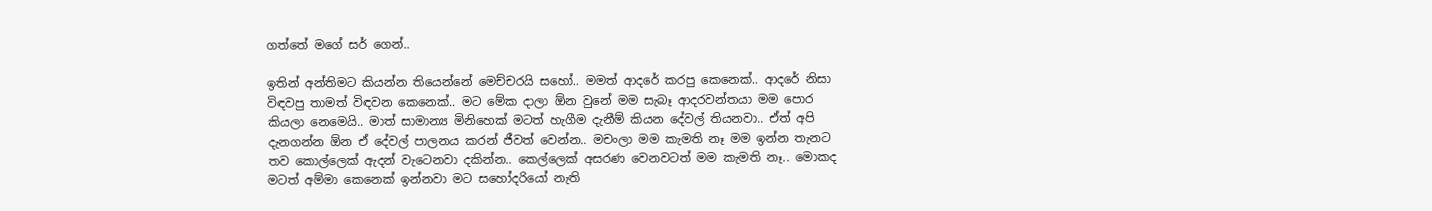ගත්තේ මගේ සර් ගෙන්..

ඉතින් අන්තිමට කියන්න තියෙන්නේ මෙච්චරයි සහෝ.. මමත් ආදරේ කරපු කෙනෙක්.. ආදරේ නිසා විඳවපු තාමත් විඳවන කෙනෙක්.. මට මේක දාලා ඕන වුනේ මම සැබෑ ආදරවන්තයා මම පොර කියලා නෙමෙයි.. මාත් සාමාන්‍ය මිනිහෙක් මටත් හැගීම දැනීම් කියන දේවල් තියනවා.. ඒත් අපි දැනගන්න ඕන ඒ දේවල් පාලනය කරන් ජීවත් වෙන්න.. මචංලා මම කැමති නෑ මම ඉන්න තැනට තව කොල්ලෙක් ඇදන් වැටෙනවා දකින්න.. කෙල්ලෙක් අසරණ වෙනවටත් මම කැමති නෑ.. මොකද මටත් අම්මා කෙනෙක් ඉන්නවා මට සහෝදරියෝ නැති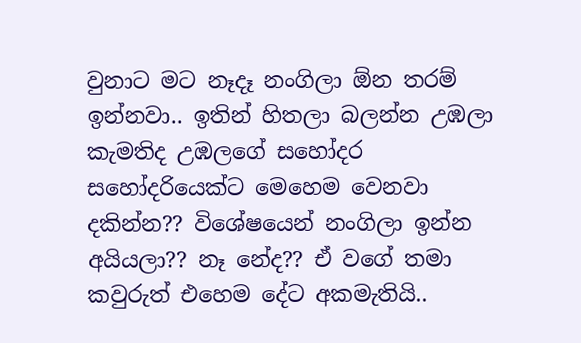වුනාට මට නෑදෑ නංගිලා ඕන තරම් ඉන්නවා.. ඉතින් හිතලා බලන්න උඹලා කැමතිද උඹලගේ සහෝදර සහෝදරියෙක්ට මෙහෙම වෙනවා දකින්න?? විශේෂයෙන් නංගිලා ඉන්න අයියලා?? නෑ නේද?? ඒ වගේ තමා කවුරුත් එහෙම දේට අකමැතියි..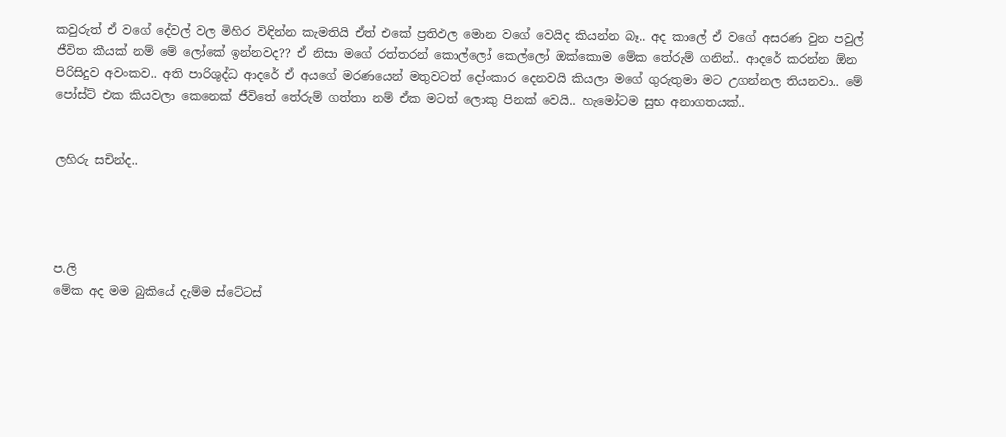කවුරුත් ඒ වගේ දේවල් වල මිහිර විඳින්න කැමතියි ඒත් එකේ ප්‍රතිඵල මොන වගේ වෙයිද කියන්න බෑ.. අද කාලේ ඒ වගේ අසරණ වුන පවුල් ජීවිත කීයක් නම් මේ ලෝකේ ඉන්නවද?? ඒ නිසා මගේ රත්තරන් කොල්ලෝ කෙල්ලෝ ඔක්කොම මේක තේරුම් ගනින්.. ආදරේ කරන්න ඕන පිරිසිදුව අවංකව.. අති පාරිශුද්ධ ආදරේ ඒ අයගේ මරණයෙන් මතුවටත් දෝංකාර දෙනවයි කියලා මගේ ගුරුතුමා මට උගන්නල තියනවා.. මේ පෝස්ට් එක කියවලා කෙනෙක් ජීවිතේ තේරුම් ගත්තා නම් ඒක මටත් ලොකු පිනක් වෙයි.. හැමෝටම සුභ අනාගතයක්..


ලහිරු සචින්ද..




ප.ලි
මේක අද මම බුකියේ දැම්ම ස්ටේටස්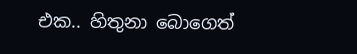එක.. හිතුනා බොගෙත්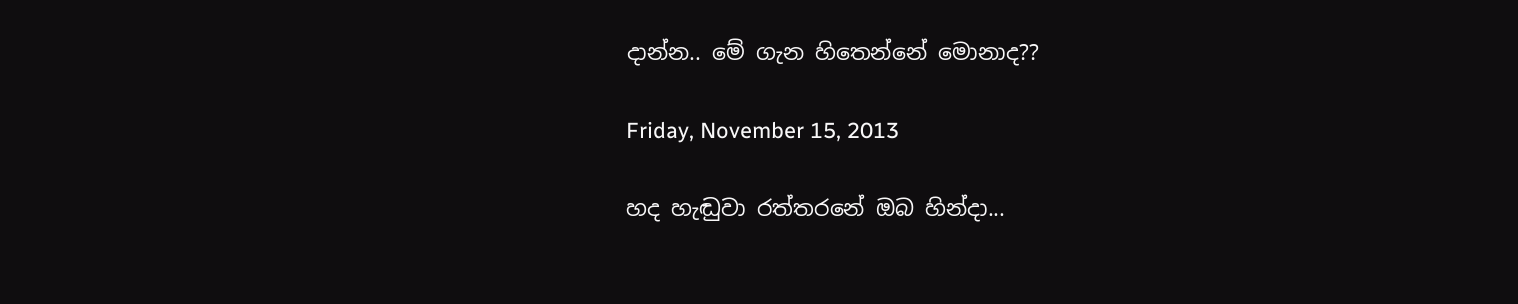දාන්න.. මේ ගැන හිතෙන්නේ මොනාද??

Friday, November 15, 2013

හද හැඬුවා රත්තරනේ ඔබ හින්දා...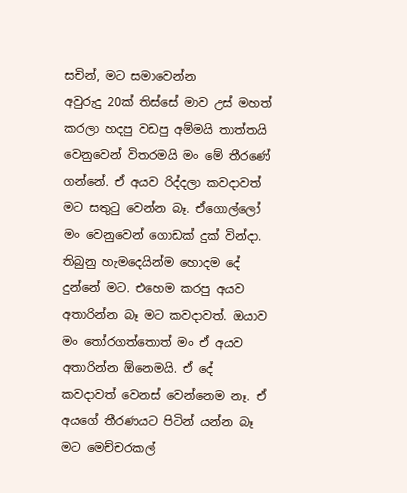සචින්, මට සමාවෙන්න
අවුරුදු 20ක් තිස්සේ මාව උස් මහත් කරලා හදපු වඩපු අම්මයි තාත්තයි වෙනුවෙන් විතරමයි මං මේ තීරණේ ගන්නේ. ඒ අයව රිද්දලා කවදාවත් මට සතුටු වෙන්න බෑ. ඒගොල්ලෝ මං වෙනුවෙන් ගොඩක් දුක් වින්දා. තිබුනු හැමදෙයින්ම හොදම දේ දුන්නේ මට. එහෙම කරපු අයව අතාරින්න බෑ මට කවදාවත්. ඔයාව මං තෝරගත්තොත් මං ඒ අයව අතාරින්න ඕනෙමයි. ඒ දේ කවදාවත් වෙනස් වෙන්නෙම නෑ. ඒ අයගේ තීරණයට පිටින් යන්න බෑ මට මෙච්චරකල්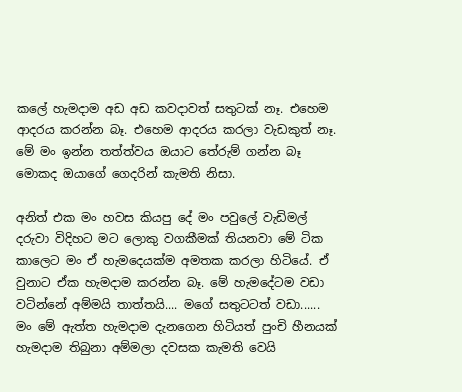කලේ හැමදාම අඩ අඩ කවදාවත් සතුටක් නෑ. එහෙම ආදරය කරන්න බෑ. එහෙම ආදරය කරලා වැඩකුත් නෑ. මේ මං ඉන්න තත්ත්වය ඔයාට තේරුම් ගන්න බෑ මොකද ඔයාගේ ගෙදරින් කැමති නිසා.

අනිත් එක මං හවස කියපු දේ මං පවුලේ වැඩිමල් දරුවා විදිහට මට ලොකු වගකීමක් තියනවා මේ ටික කාලෙට මං ඒ හැමදෙයක්ම අමතක කරලා හිටියේ. ඒ වුනාට ඒක හැමදාම කරන්න බෑ. මේ හැමදේටම වඩා වටින්නේ අම්මයි තාත්තයි.... මගේ සතුටටත් වඩා...... මං මේ ඇත්ත හැමදාම දැනගෙන හිටියත් පුංචි හීනයක් හැමදාම තිබුනා අම්මලා දවසක කැමති වෙයි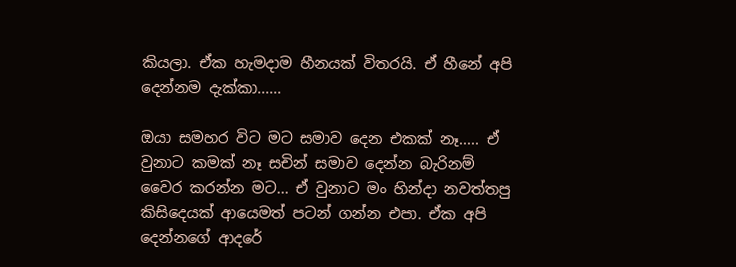කියලා. ඒක හැමදාම හීනයක් විතරයි. ඒ හීනේ අපි දෙන්නම දැක්කා......

ඔයා සමහර විට මට සමාව දෙන එකක් නෑ..... ඒ වුනාට කමක් නෑ සචින් සමාව දෙන්න බැරිනම් වෛර කරන්න මට... ඒ වුනාට මං හින්දා නවත්තපු කිසිදෙයක් ආයෙමත් පටන් ගන්න එපා. ඒක අපි දෙන්නගේ ආදරේ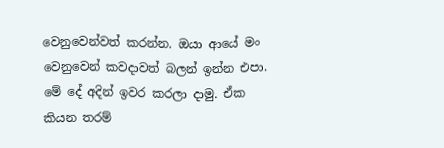වෙනුවෙන්වත් කරන්න. ඔයා ආයේ මං වෙනුවෙන් කවදාවත් බලන් ඉන්න එපා. මේ දේ අදින් ඉවර කරලා දාමු. ඒක කියන තරම්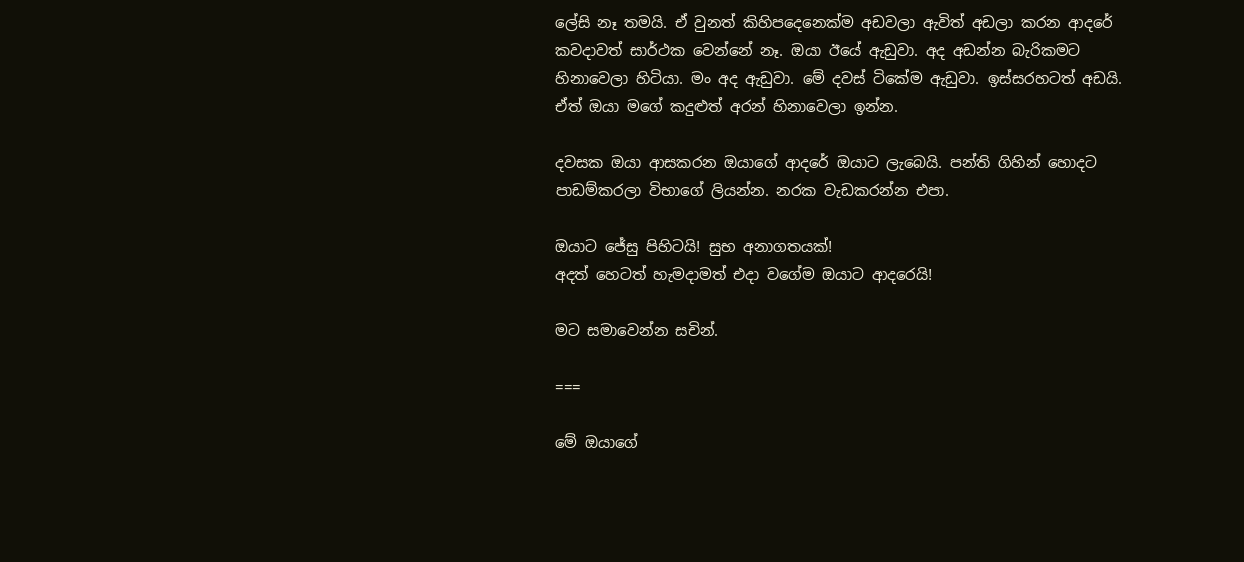ලේසි නෑ තමයි. ඒ වුනත් කිහිපදෙනෙක්ම අඩවලා ඇවිත් අඩලා කරන ආදරේ කවදාවත් සාර්ථක වෙන්නේ නෑ. ඔයා ඊයේ ඇඩුවා. අද අඩන්න බැරිකමට හිනාවෙලා හිටියා. මං අද ඇඩුවා. මේ දවස් ටිකේම ඇඩුවා. ඉස්සරහටත් අඩයි. ඒත් ඔයා මගේ කදුළුත් අරන් හිනාවෙලා ඉන්න.

දවසක ඔයා ආසකරන ඔයාගේ ආදරේ ඔයාට ලැබෙයි. පන්ති ගිහින් හොදට පාඩම්කරලා විභාගේ ලියන්න. නරක වැඩකරන්න එපා.

ඔයාට ජේසු පිහිටයි! සුභ අනාගතයක්!
අදත් හෙටත් හැමදාමත් එදා වගේම ඔයාට ආදරෙයි!

මට සමාවෙන්න සචින්.

===

මේ ඔයාගේ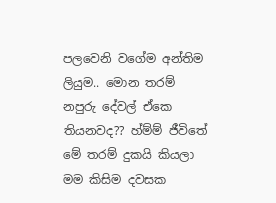පලවෙනි වගේම අන්තිම ලියුම.. මොන තරම් නපුරු දේවල් ඒකෙ තියනවද?? හ්ම්ම් ජීවිතේ මේ තරම් දුකයි කියලා මම කිසිම දවසක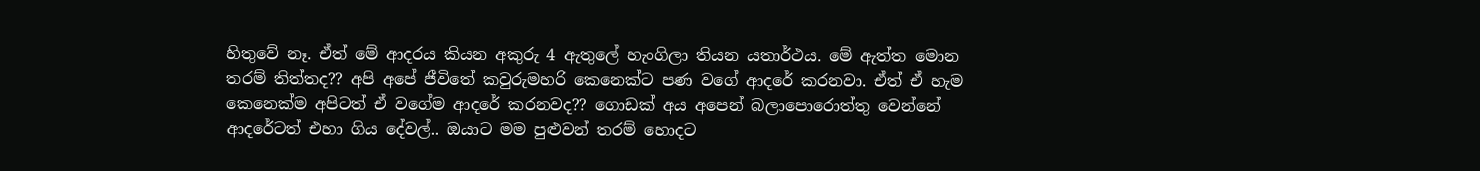හිතුවේ නෑ. ඒත් මේ ආදරය කියන අකුරු 4 ඇතුලේ හැංගිලා තියන යතාර්ථය. මේ ඇත්ත මොන තරම් තිත්තද?? අපි අපේ ජීවිතේ කවුරුමහරි කෙනෙක්ට පණ වගේ ආදරේ කරනවා. ඒත් ඒ හැම කෙනෙක්ම අපිටත් ඒ වගේම ආදරේ කරනවද?? ගොඩක් අය අපෙන් බලාපොරොත්තු වෙන්නේ ආදරේටත් එහා ගිය දේවල්.. ඔයාට මම පුළුවන් තරම් හොදට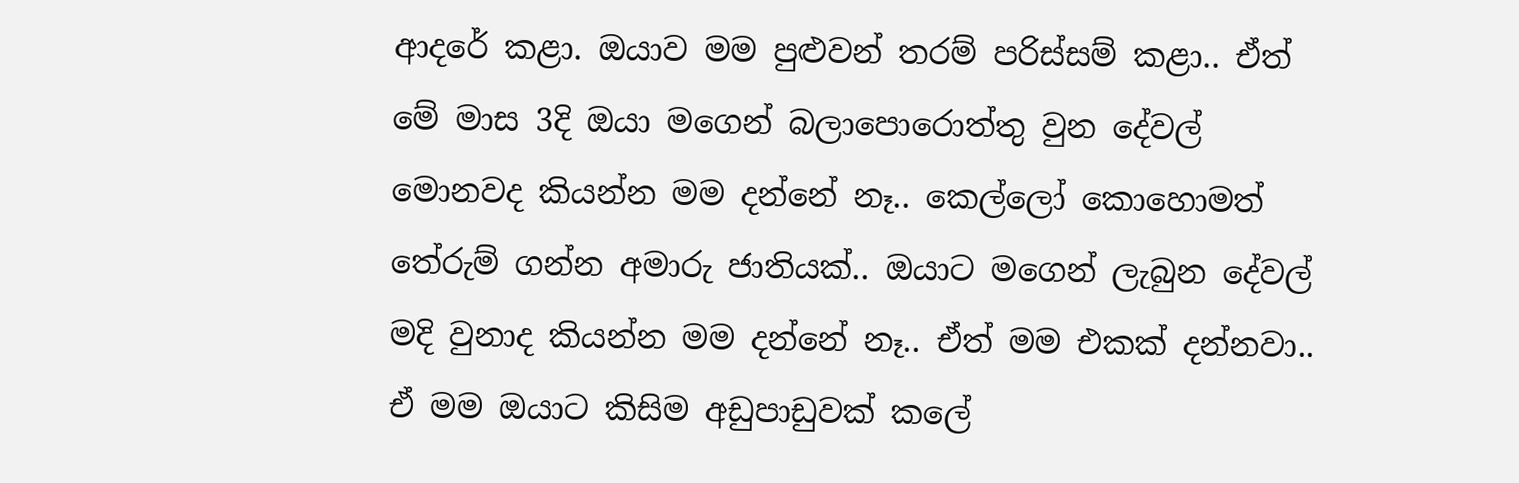ආදරේ කළා. ඔයාව මම පුළුවන් තරම් පරිස්සම් කළා.. ඒත් මේ මාස 3දි ඔයා මගෙන් බලාපොරොත්තු වුන දේවල් මොනවද කියන්න මම දන්නේ නෑ.. කෙල්ලෝ කොහොමත් තේරුම් ගන්න අමාරු ජාතියක්.. ඔයාට මගෙන් ලැබුන දේවල් මදි වුනාද කියන්න මම දන්නේ නෑ.. ඒත් මම එකක් දන්නවා.. ඒ මම ඔයාට කිසිම අඩුපාඩුවක් කලේ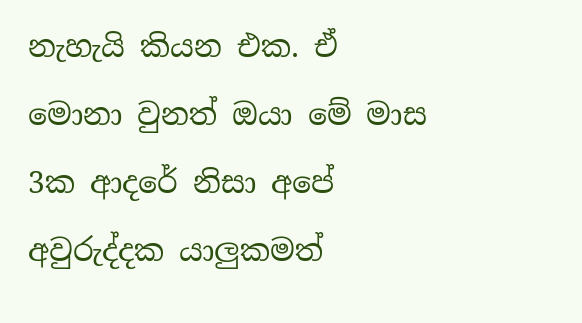නැහැයි කියන එක. ඒ මොනා වුනත් ඔයා මේ මාස 3ක ආදරේ නිසා අපේ අවුරුද්දක යාලුකමත්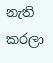නැති කරලා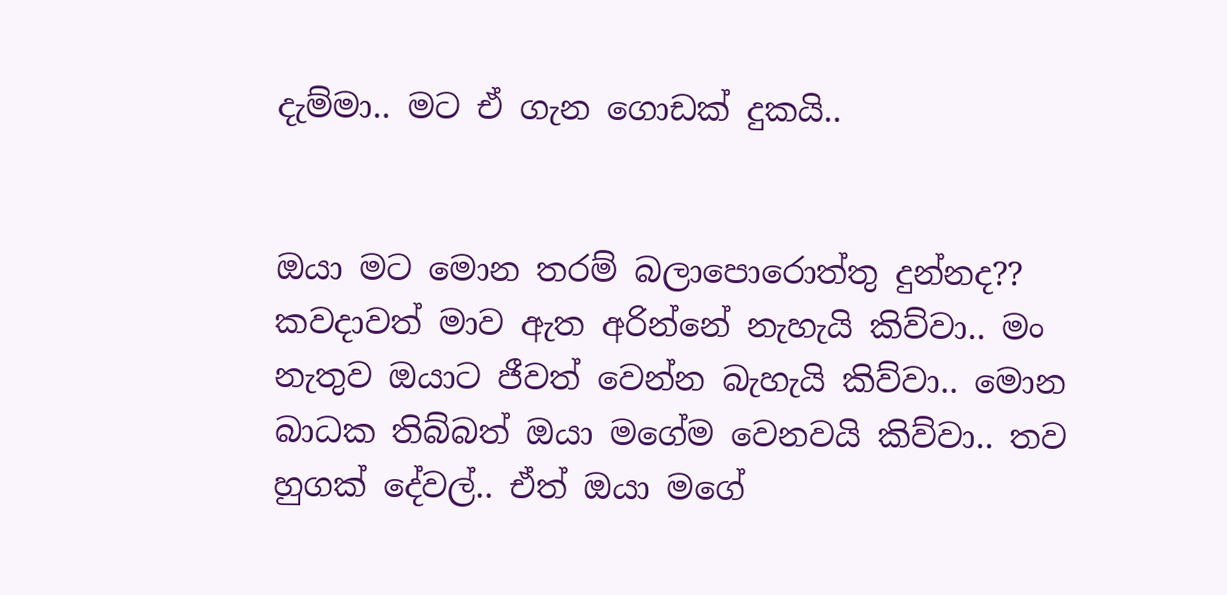දැම්මා.. මට ඒ ගැන ගොඩක් දුකයි..


ඔයා මට මොන තරම් බලාපොරොත්තු දුන්නද?? කවදාවත් මාව ඇත අරින්නේ නැහැයි කිව්වා.. මං නැතුව ඔයාට ජීවත් වෙන්න බැහැයි කිව්වා.. මොන බාධක තිබ්බත් ඔයා මගේම වෙනවයි කිව්වා.. තව හුගක් දේවල්.. ඒත් ඔයා මගේ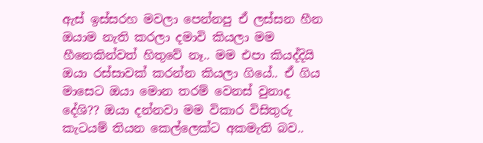ඇස් ඉස්සරහ මවලා පෙන්නපු ඒ ලස්සන හීන ඔයාම නැති කරලා දමාවි කියලා මම හීනෙකින්වත් හිතුවේ නෑ.. මම එපා කියද්දියි ඔයා රස්සාවක් කරන්න කියලා ගියේ.. ඒ ගිය මාසෙට ඔයා මොන තරම් වෙනස් වුනාද දේශි?? ඔයා දන්නවා මම විකාර විසිතුරු කැටයම් තියන කෙල්ලෙක්ට අකමැති බව..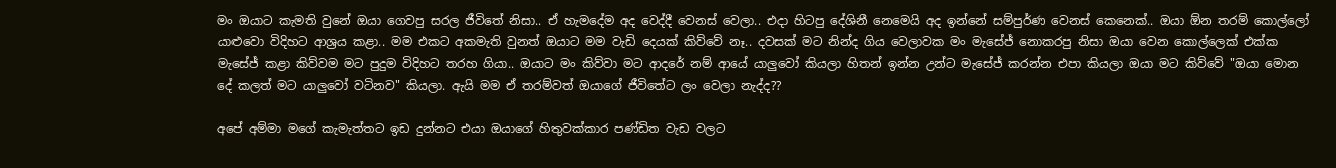මං ඔයාට කැමති වුනේ ඔයා ගෙවපු සරල ජීවිතේ නිසා.. ඒ හැමදේම අද වෙද්දී වෙනස් වෙලා.. එදා හිටපු දේශිනී නෙමෙයි අද ඉන්නේ සම්පුර්ණ වෙනස් කෙනෙක්.. ඔයා ඕන තරම් කොල්ලෝ යාළුවො විදිහට ආශ්‍රය කළා.. මම එකට අකමැති වුනත් ඔයාට මම වැඩි දෙයක් කිව්වේ නෑ.. දවසක් මට නින්ද ගිය වෙලාවක මං මැසේජ් නොකරපු නිසා ඔයා වෙන කොල්ලෙක් එක්ක මැසේජ් කළා කිව්වම මට පුදුම විදිහට තරහ ගියා.. ඔයාට මං කිව්වා මට ආදරේ නම් ආයේ යාලුවෝ කියලා හිතන් ඉන්න උන්ට මැසේජ් කරන්න එපා කියලා ඔයා මට කිව්වේ "ඔයා මොන දේ කලත් මට යාලුවෝ වටිනව" කියලා. ඇයි මම ඒ තරම්වත් ඔයාගේ ජීවිතේට ලං වෙලා නැද්ද??

අපේ අම්මා මගේ කැමැත්තට ඉඩ දුන්නට එයා ඔයාගේ හිතුවක්කාර පණ්ඩිත වැඩ වලට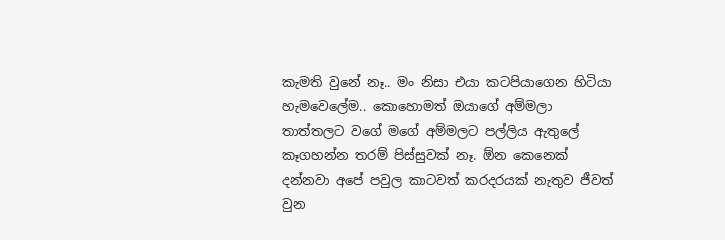කැමති වුනේ නෑ.. මං නිසා එයා කටපියාගෙන හිටියා හැමවෙලේම.. කොහොමත් ඔයාගේ අම්මලා තාත්තලට වගේ මගේ අම්මලට පල්ලිය ඇතුලේ කෑගහන්න තරම් පිස්සුවක් නෑ. ඕන කෙනෙක් දන්නවා අපේ පවුල කාටවත් කරදරයක් නැතුව ජීවත් වුන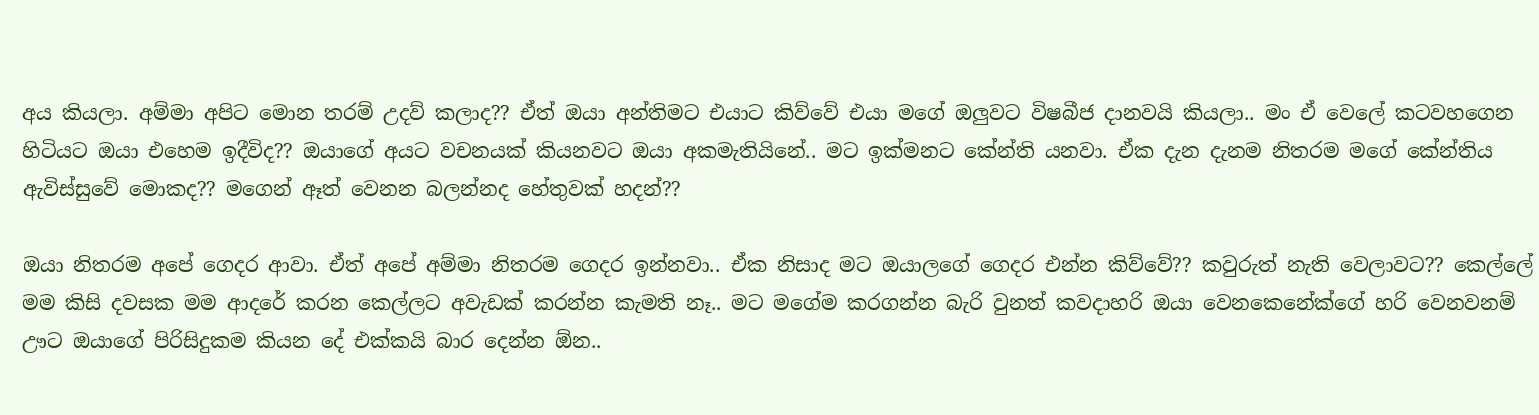අය කියලා. අම්මා අපිට මොන තරම් උදව් කලාද?? ඒත් ඔයා අන්තිමට එයාට කිව්වේ එයා මගේ ඔලුවට විෂබීජ දානවයි කියලා.. මං ඒ වෙලේ කටවහගෙන හිටියට ඔයා එහෙම ඉදීවිද?? ඔයාගේ අයට වචනයක් කියනවට ඔයා අකමැතියිනේ.. මට ඉක්මනට කේන්ති යනවා. ඒක දැන දැනම නිතරම මගේ කේන්තිය ඇවිස්සුවේ මොකද?? මගෙන් ඈත් වෙනන බලන්නද හේතුවක් හදන්??

ඔයා නිතරම අපේ ගෙදර ආවා. ඒත් අපේ අම්මා නිතරම ගෙදර ඉන්නවා.. ඒක නිසාද මට ඔයාලගේ ගෙදර එන්න කිව්වේ?? කවුරුත් නැති වෙලාවට?? කෙල්ලේ මම කිසි දවසක මම ආදරේ කරන කෙල්ලට අවැඩක් කරන්න කැමති නෑ.. මට මගේම කරගන්න බැරි වුනත් කවදාහරි ඔයා වෙනකෙනේක්ගේ හරි වෙනවනම් ඌට ඔයාගේ පිරිසිදුකම කියන දේ එක්කයි බාර දෙන්න ඕන..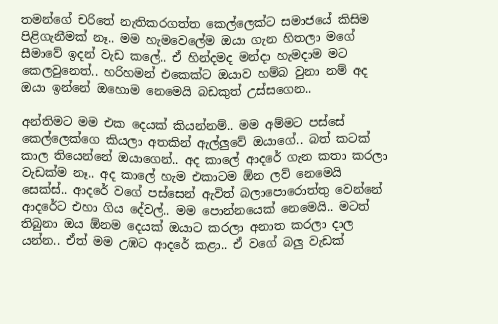තමන්ගේ චරිතේ නැතිකරගත්ත කෙල්ලෙක්ට සමාජයේ කිසිම පිළිගැනීමක් නෑ.. මම හැමවෙලේම ඔයා ගැන හිතලා මගේ සීමාවේ ඉදන් වැඩ කලේ.. ඒ හින්දමද මන්දා හැමදාම මට කෙලවුනෙත්.. හරිහමන් එකෙක්ට ඔයාව හම්බ වුනා නම් අද ඔයා ඉන්නේ ඔහොම නෙමෙයි බඩකුත් උස්සගෙන..

අන්තිමට මම එක දෙයක් කියන්නම්.. මම අම්මට පස්සේ කෙල්ලෙක්ගෙ කියලා අතකින් ඇල්ලුවේ ඔයාගේ.. බත් කටක් කාල තියෙන්නේ ඔයාගෙන්.. අද කාලේ ආදරේ ගැන කතා කරලා වැඩක්ම නෑ.. අද කාලේ හැම එකාටම ඕන ලව් නෙමෙයි සෙක්ස්.. ආදරේ වගේ පස්සෙන් ඇවිත් බලාපොරොත්තු වෙන්නේ ආදරේට එහා ගිය දේවල්.. මම පොන්නයෙක් නෙමෙයි.. මටත් තිබුනා ඔය ඕනම දෙයක් ඔයාට කරලා අනාත කරලා දාල යන්න.. ඒත් මම උඹට ආදරේ කළා.. ඒ වගේ බලු වැඩක්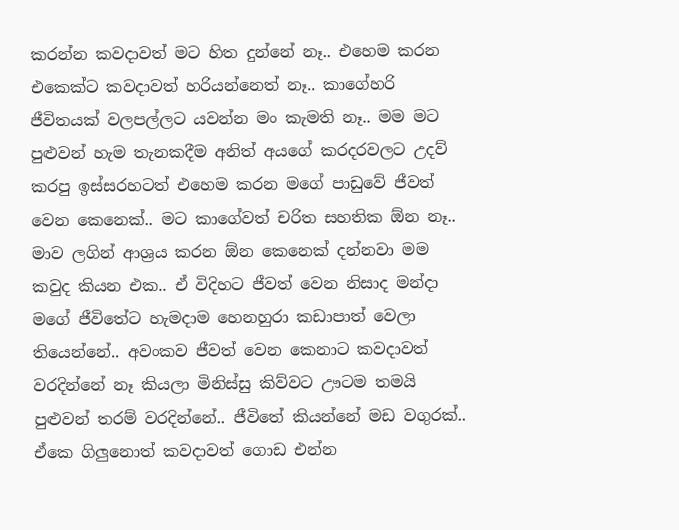කරන්න කවදාවත් මට හිත දුන්නේ නෑ.. එහෙම කරන එකෙක්ට කවදාවත් හරියන්නෙත් නෑ.. කාගේහරි ජීවිතයක් වලපල්ලට යවන්න මං කැමති නෑ.. මම මට පුළුවන් හැම තැනකදීම අනිත් අයගේ කරදරවලට උදව් කරපු ඉස්සරහටත් එහෙම කරන මගේ පාඩුවේ ජීවත් වෙන කෙනෙක්.. මට කාගේවත් චරිත සහතික ඕන නෑ.. මාව ලගින් ආශ්‍රය කරන ඕන කෙනෙක් දන්නවා මම කවුද කියන එක.. ඒ විදිහට ජීවත් වෙන නිසාද මන්දා මගේ ජීවිතේට හැමදාම හෙනහුරා කඩාපාත් වෙලා තියෙන්නේ.. අවංකව ජීවත් වෙන කෙනාට කවදාවත් වරදින්නේ නෑ කියලා මිනිස්සු කිව්වට ඌටම තමයි පුළුවන් තරම් වරදින්නේ.. ජීවිතේ කියන්නේ මඩ වගුරක්.. ඒකෙ ගිලුනොත් කවදාවත් ගොඩ එන්න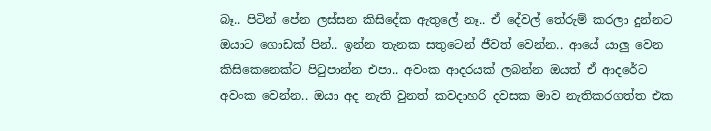බෑ.. පිටින් පේන ලස්සන කිසිදේක ඇතුලේ නෑ.. ඒ දේවල් තේරුම් කරලා දුන්නට ඔයාට ගොඩක් පින්.. ඉන්න තැනක සතුටෙන් ජීවත් වෙන්න.. ආයේ යාලු වෙන කිසිකෙනෙක්ට පිටුපාන්න එපා.. අවංක ආදරයක් ලබන්න ඔයත් ඒ ආදරේට අවංක වෙන්න.. ඔයා අද නැති වුනත් කවදාහරි දවසක මාව නැතිකරගත්ත එක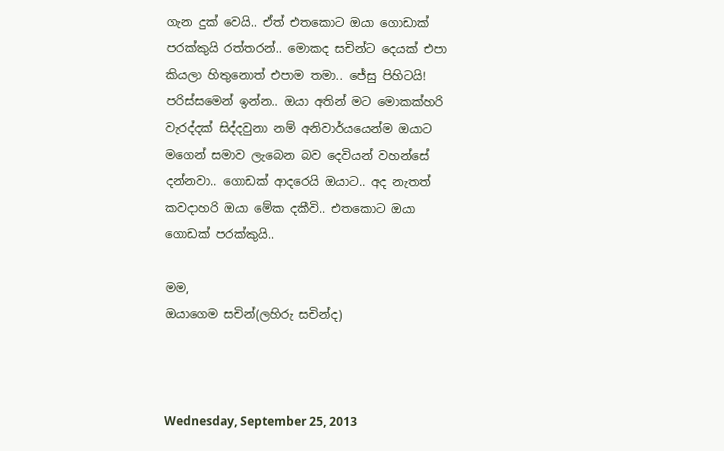ගැන දුක් වෙයි.. ඒත් එතකොට ඔයා ගොඩාක් පරක්කුයි රත්තරන්.. මොකද සචින්ට දෙයක් එපා කියලා හිතුනොත් එපාම තමා.. ජේසු පිහිටයි! පරිස්සමෙන් ඉන්න.. ඔයා අතින් මට මොකක්හරි වැරද්දක් සිද්දවුනා නම් අනිවාර්යයෙන්ම ඔයාට මගෙන් සමාව ලැබෙන බව දෙවියන් වහන්සේ දන්නවා.. ගොඩක් ආදරෙයි ඔයාට.. අද නැතත් කවදාහරි ඔයා මේක දකීවි.. එතකොට ඔයා ගොඩක් පරක්කුයි..

මම,
ඔයාගෙම සචින්(ලහිරු සචින්ද)



Wednesday, September 25, 2013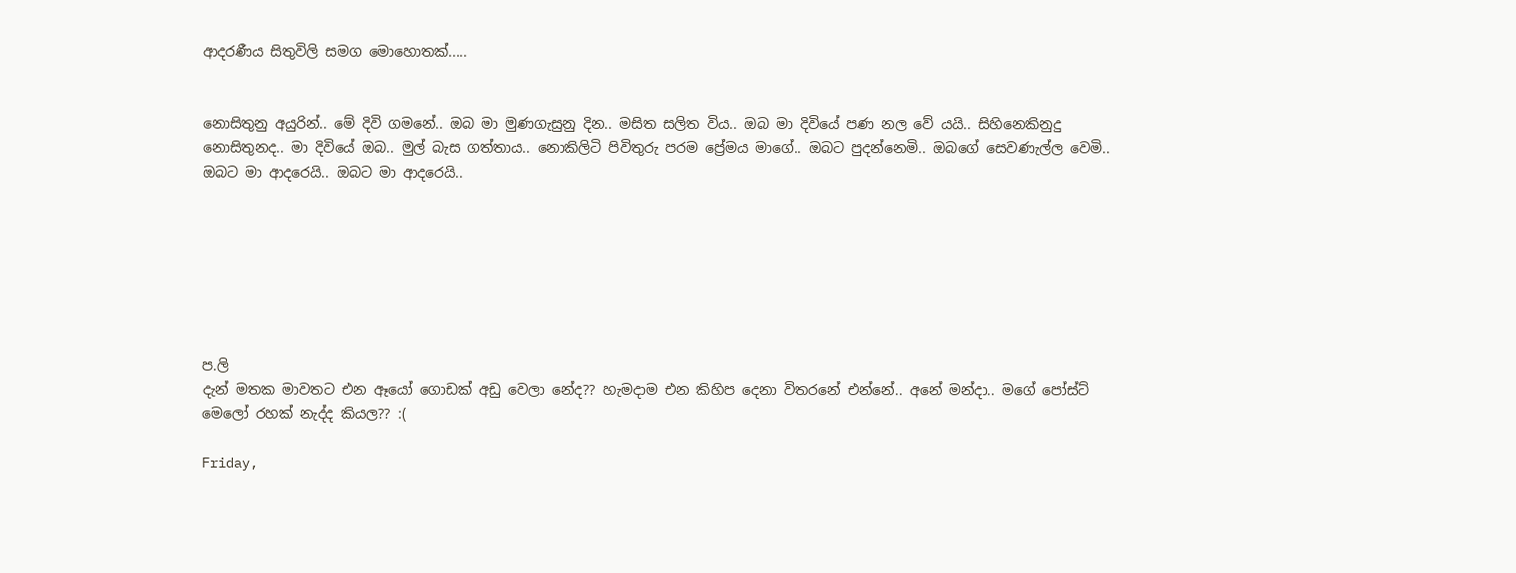ආදරණීය සිතුවිලි සමග මොහොතක්.....


නොසිතුනු අයුරින්.. මේ දිවි ගමනේ.. ඔබ මා මුණගැසුනු දින.. මසිත සලිත විය.. ඔබ මා දිවියේ පණ නල වේ යයි.. සිහිනෙකිනුදු නොසිතුනද.. මා දිවියේ ඔබ.. මුල් බැස ගත්තාය.. නොකිලිටි පිවිතුරු පරම ප්‍රේමය මාගේ.. ඔබට පුදන්නෙමි.. ඔබගේ සෙවණැල්ල වෙමි.. ඔබට මා ආදරෙයි.. ඔබට මා ආදරෙයි..







ප.ලි
දැන් මතක මාවතට එන ඈයෝ ගොඩක් අඩු වෙලා නේද?? හැමදාම එන කිහිප දෙනා විතරනේ එන්නේ.. අනේ මන්දා.. මගේ පෝස්ට් මෙලෝ රහක් නැද්ද කියල?? :(

Friday,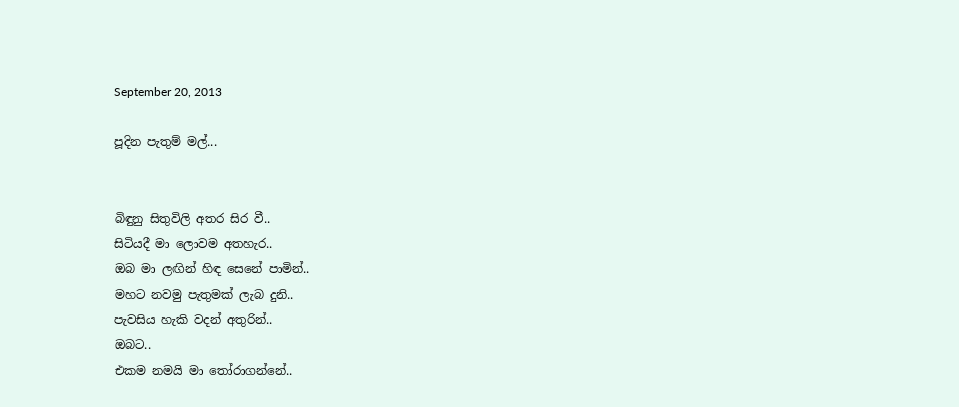September 20, 2013

පූදින පැතුම් මල්...


බිඳුනු සිතුවිලි අතර සිර වී..
සිටියදී මා ලොවම අතහැර..
ඔබ මා ලඟින් හිඳ සෙනේ පාමින්..
මහට නවමු පැතුමක් ලැබ දුනි..
පැවසිය හැකි වදන් අතුරින්..
ඔබට..
එකම නමයි මා තෝරාගන්නේ..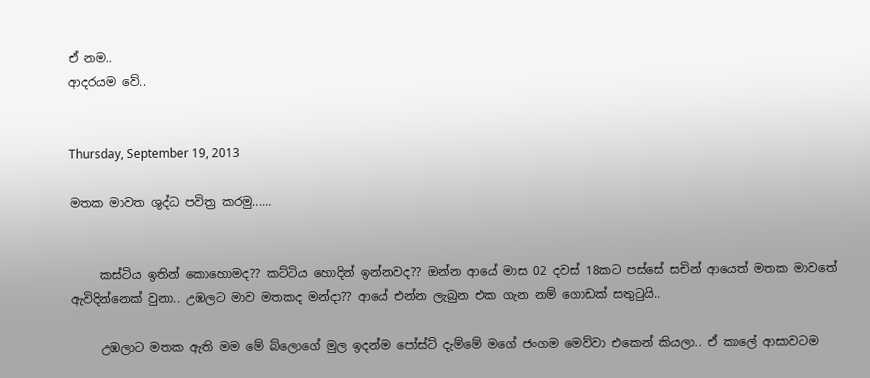ඒ නම..
ආදරයම වේ..


Thursday, September 19, 2013

මතක මාවත ශුද්ධ පවිත්‍ර කරමු......


     කස්ටිය ඉතින් කොහොමද?? කට්ටිය හොදින් ඉන්නවද?? ඔන්න ආයේ මාස 02 දවස් 18කට පස්සේ සචින් ආයෙත් මතක මාවතේ ඇවිදින්නෙක් වුනා.. උඹලට මාව මතකද මන්දා?? ආයේ එන්න ලැබුන එක ගැන නම් ගොඩක් සතුටුයි..

     උඹලාට මතක ඇති මම මේ බ්ලොගේ මුල ඉදන්ම පෝස්ට් දැම්මේ මගේ ජංගම මෙව්වා එකෙන් කියලා.. ඒ කාලේ ආසාවටම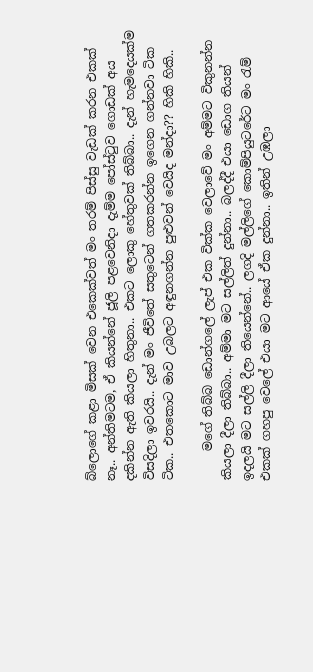බ්ලොගේ කළා මිසක් වෙන එකෙක්වත් මං තරම් පිස්සු වැඩක් කරන එකක් නෑ.. අන්තිමටම, ඒ කියන්නේ ජූලි පළවෙනිදා දැම්ම පෝස්ටුව ගොඩක් අය දකින්න ඇති කියලා හිතුනා.. එකට ලොකු හේතුවක් තිබ්බා.. දැන් හැමදෙයක්ම විසදිලා ඉවරයි.. දැන් මං ජීවිතේ සතුටෙන් ගතකරන්න ඉගෙන ගන්නවා ටික ටික.. එතකොට මාව උබලට අඳුනගන්න පුළුවන් වෙයිද මන්දා?? හිකි හිකි..

     මගේ තිබ්බ ඩොන්ගලේ ලැප් එක වික්ක වෙලාවේ මං අම්මට විකුනන්න කියලා දීලා තිබ්බා.. අම්මා මට සල්ලිත් දුන්නා.. බලද්දී එයා ඩොග තියන් ඉදලයි මට සල්ලි දීලා තියෙන්නේ.. ලගදි මල්ලිගේ කොම්පියුටරේට මං රැම් එකක් ගහපු වෙලේ එයා මට ආයේ ඒක දුන්නා.. ඉතින් උඹලා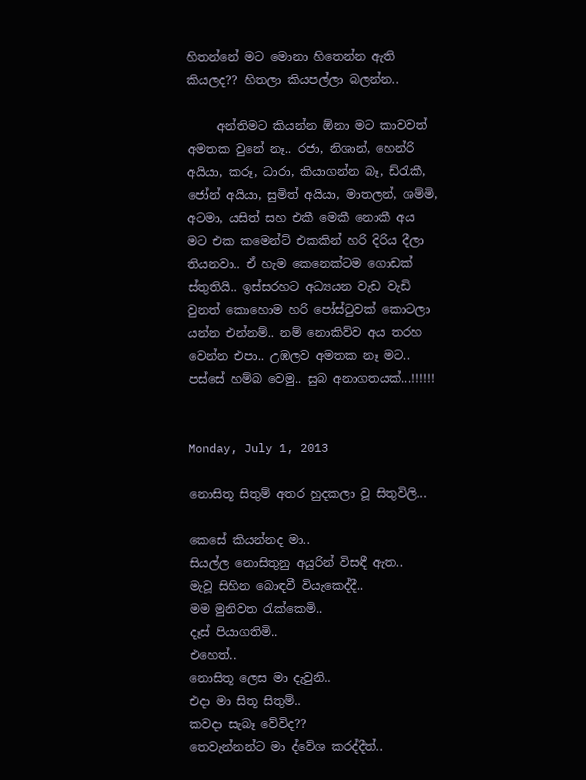හිතන්නේ මට මොනා හිතෙන්න ඇති කියලද?? හිතලා කියපල්ලා බලන්න..

     අන්තිමට කියන්න ඕනා මට කාවවත් අමතක වුනේ නෑ.. රජා, නිශාන්, හෙන්රි අයියා, කරූ, ධාරා, කියාගන්න බෑ, ඩ්රැකී, ජෝන් අයියා, සුමිත් අයියා, මාතලන්, ශම්මි, අටමා, යසිත් සහ එකී මෙකී නොකී අය මට එක කමෙන්ට් එකකින් හරි දිරිය දීලා තියනවා.. ඒ හැම කෙනෙක්ටම ගොඩක් ස්තුතියි.. ඉස්සරහට අධ්‍යයන වැඩ වැඩි වුනත් කොහොම හරි පෝස්ටුවක් කොටලා යන්න එන්නම්.. නම් නොකිව්ව අය තරහ වෙන්න එපා.. උඹලව අමතක නෑ මට.. පස්සේ හම්බ වෙමු.. සුබ අනාගතයක්...!!!!!!


Monday, July 1, 2013

නොසිතූ සිතුම් අතර හුදකලා වූ සිතුවිලි...

කෙසේ කියන්නද මා..
සියල්ල නොසිතුනු අයුරින් විසඳී ඇත..
මැවූ සිහින බොඳවී වියැකෙද්දී..
මම මුනිවත රැක්කෙමි..
දෑස් පියාගතිමි..
එහෙත්..
නොසිතූ ලෙස මා දැවුනි..
එදා මා සිතූ සිතුම්..
කවදා සැබෑ වේවිද??
තෙවැන්නන්ට මා ද්වේශ කරද්දීත්..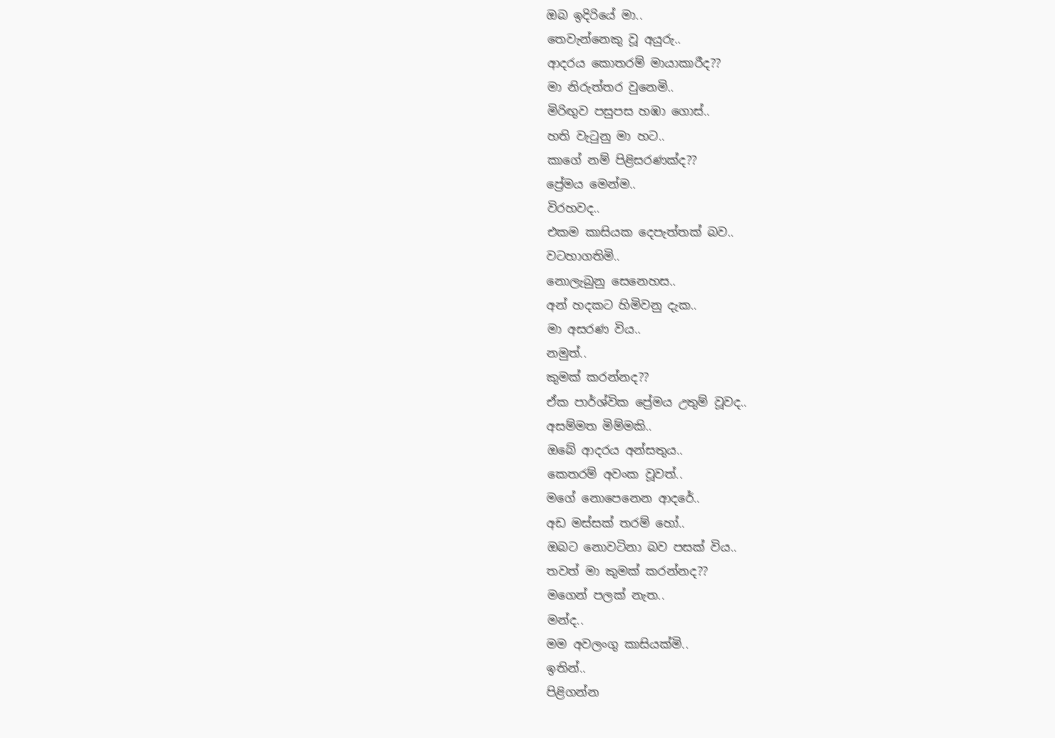ඔබ ඉදිරියේ මා..
තෙවැන්නෙකු වූ අයුරු..
ආදරය කොතරම් මායාකාරීද??
මා නිරුත්තර වුනෙමි..
මිරිඟුව පසුපස හඹා ගොස්..
හති වැටුනු මා හට..
කාගේ නම් පිළිසරණක්ද??
ප්‍රේමය මෙන්ම..
විරහවද..
එකම කාසියක දෙපැත්තක් බව..
වටහාගතිමි..
නොලැබුනු සෙනෙහස..
අන් හදකට හිමිවනු දැක..
මා අසරණ විය..
නමුත්..
කුමක් කරන්නද??
ඒක පාර්ශ්වික ප්‍රේමය උතුම් වූවද..
අසම්මත මිම්මකි..
ඔබේ ආදරය අන්සතුය..
කෙතරම් අවංක වූවත්..
මගේ නොපෙනෙන ආදරේ..
අඩ මස්සක් තරම් හෝ..
ඔබට නොවටිනා බව පසක් විය..
තවත් මා කුමක් කරන්නද??
මගෙන් පලක් නැත..
මන්ද..
මම අවලංගු කාසියක්මි..
ඉතින්..
පිළිගන්න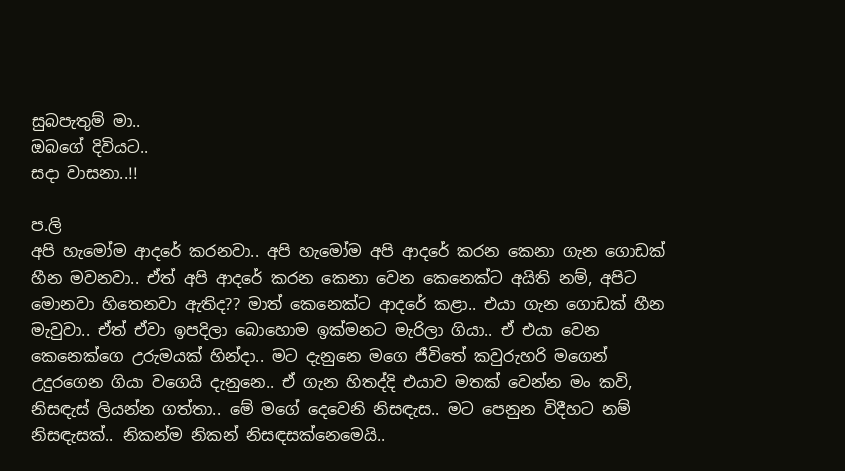සුබපැතුම් මා..
ඔබගේ දිවියට..
සදා වාසනා..!!

ප.ලි
අපි හැමෝම ආදරේ කරනවා.. අපි හැමෝම අපි ආදරේ කරන කෙනා ගැන ගොඩක් හීන මවනවා.. ඒත් අපි ආදරේ කරන කෙනා වෙන කෙනෙක්ට අයිති නම්, අපිට මොනවා හිතෙනවා ඇතිද?? මාත් කෙනෙක්ට ආදරේ කළා.. එයා ගැන ගොඩක් හීන මැවුවා.. ඒත් ඒවා ඉපදිලා බොහොම ඉක්මනට මැරිලා ගියා.. ඒ එයා වෙන කෙනෙක්ගෙ උරුමයක් හින්දා.. මට දැනුනෙ මගෙ ජීවිතේ කවුරුහරි මගෙන් උදුරගෙන ගියා වගෙයි දැනුනෙ.. ඒ ගැන හිතද්දි එයාව මතක් වෙන්න මං කවි, නිසඳැස් ලියන්න ගත්තා.. මේ මගේ දෙවෙනි නිසඳැස.. මට පෙනුන විදීහට නම් නිසඳැසක්.. නිකන්ම නිකන් නිසඳසක්නෙමෙයි..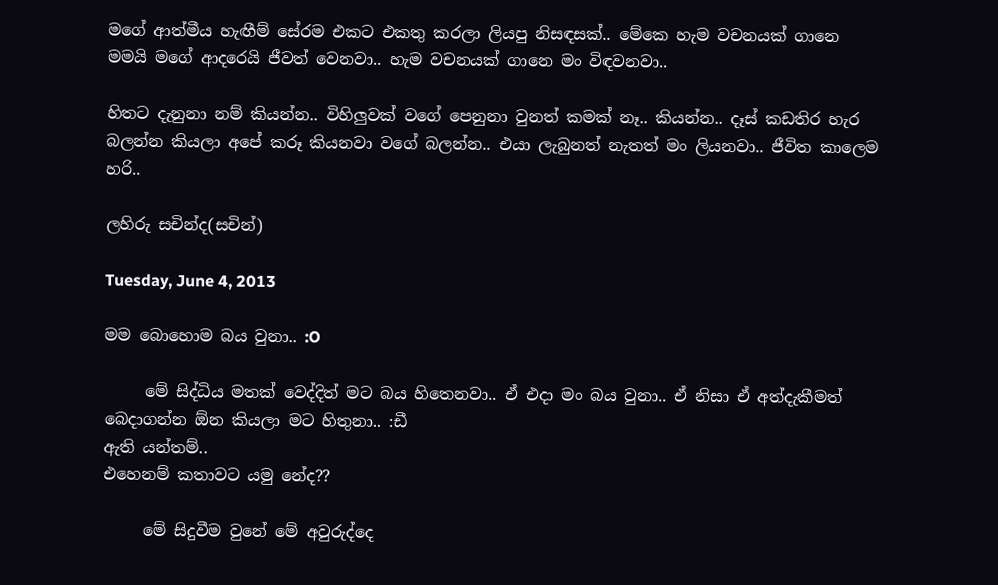මගේ ආත්මීය හැඟීම් සේරම එකට එකතු කරලා ලියපු නිසඳසක්.. මේකෙ හැම වචනයක් ගානෙ මමයි මගේ ආදරෙයි ජීවත් වෙනවා.. හැම වචනයක් ගානෙ මං විඳවනවා..

හිතට දැනුනා නම් කියන්න.. විහිලුවක් වගේ පෙනුනා වුනත් කමක් නෑ.. කියන්න.. දෑස් කඩතිර හැර බලන්න කියලා අපේ කරූ කියනවා වගේ බලන්න.. එයා ලැබුනත් නැතත් මං ලියනවා.. ජීවිත කාලෙම හරි..

ලහිරු සචින්ද(සචින්)

Tuesday, June 4, 2013

මම බොහොම බය වුනා.. :O

     මේ සිද්ධිය මතක් වෙද්දිත් මට බය හිතෙනවා.. ඒ එදා මං බය වුනා.. ඒ නිසා ඒ අත්දැකීමත් බෙදාගන්න ඕන කියලා මට හිතුනා.. :ඩී
ඇති යන්තම්..
එහෙනම් කතාවට යමු නේද??

     මේ සිදුවීම වුනේ මේ අවුරුද්දෙ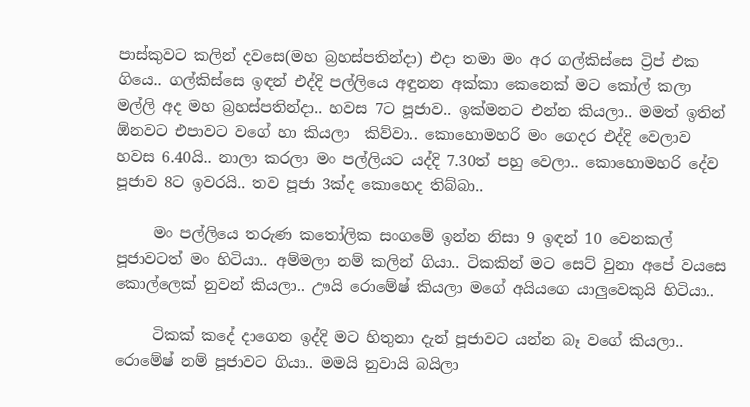පාස්කුවට කලින් දවසෙ(මහ බ්‍රහස්පතින්දා) එදා තමා මං අර ගල්කිස්සෙ ට්‍රිප් එක ගියෙ.. ගල්කිස්සෙ ඉඳන් එද්දි පල්ලියෙ අඳුනන අක්කා කෙනෙක් මට කෝල් කලා මල්ලි අද මහ බ්‍රහස්පතින්දා.. හවස 7ට පූජාව.. ඉක්මනට එන්න කියලා.. මමත් ඉතින් ඕනවට එපාවට වගේ හා කියලා  කිව්වා.. කොහොමහරි මං ගෙදර එද්දි වෙලාව හවස 6.40යි.. නාලා කරලා මං පල්ලියට යද්දි 7.30ත් පහු වෙලා.. කොහොමහරි දේව පූජාව 8ට ඉවරයි.. තව පූජා 3ක්ද කොහෙද තිබ්බා..

     මං පල්ලියෙ තරුණ කතෝලික සංගමේ ඉන්න නිසා 9 ඉඳන් 10 වෙනකල් පූජාවටත් මං හිටියා.. අම්මලා නම් කලින් ගියා.. ටිකකින් මට සෙට් වුනා අපේ වයසෙ කොල්ලෙක් නුවන් කියලා.. ඌයි රොමේෂ් කියලා මගේ අයියගෙ යාලුවෙකුයි හිටියා..

     ටිකක් කදේ දාගෙන ඉද්දි මට හිතුනා දැන් පූජාවට යන්න බෑ වගේ කියලා.. රොමේෂ් නම් පූජාවට ගියා.. මමයි නුවායි බයිලා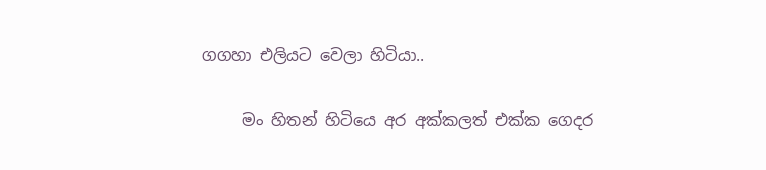ගගහා එලියට වෙලා හිටියා..

     මං හිතන් හිටියෙ අර අක්කලත් එක්ක ගෙදර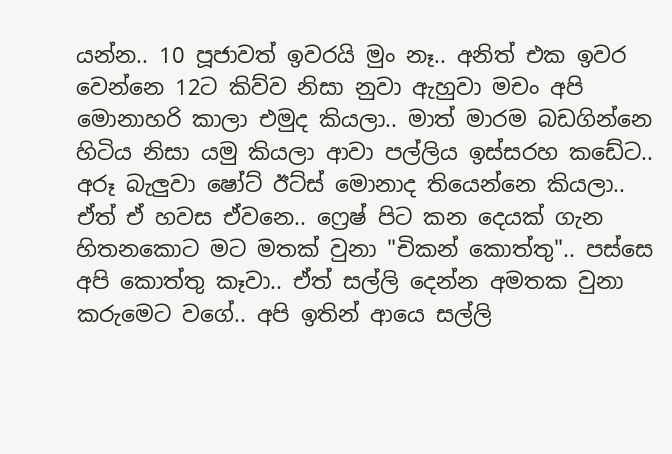යන්න.. 10 පූජාවත් ඉවරයි මුං නෑ.. අනිත් එක ඉවර වෙන්නෙ 12ට කිව්ව නිසා නුවා ඇහුවා මචං අපි මොනාහරි කාලා එමුද කියලා.. මාත් මාරම බඩගින්නෙ හිටිය නිසා යමු කියලා ආවා පල්ලිය ඉස්සරහ කඩේට.. අරූ බැලුවා ෂෝට් ඊට්ස් මොනාද තියෙන්නෙ කියලා.. ඒත් ඒ හවස ඒවනෙ.. ෆ්‍රෙෂ් පිට කන දෙයක් ගැන හිතනකොට මට මතක් වුනා "චිකන් කොත්තු".. පස්සෙ අපි කොත්තු කෑවා.. ඒත් සල්ලි දෙන්න අමතක වුනා කරුමෙට වගේ.. අපි ඉතින් ආයෙ සල්ලි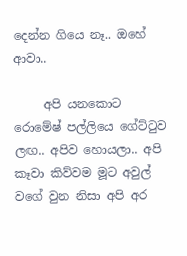දෙන්න ගියෙ නෑ.. ඔහේ ආවා..

     අපි යනකොට රොමේෂ් පල්ලියෙ ගේට්ටුව ලඟ.. අපිව හොයලා.. අපි කෑවා කිව්වම මූට අවුල් වගේ වුන නිසා අපි අර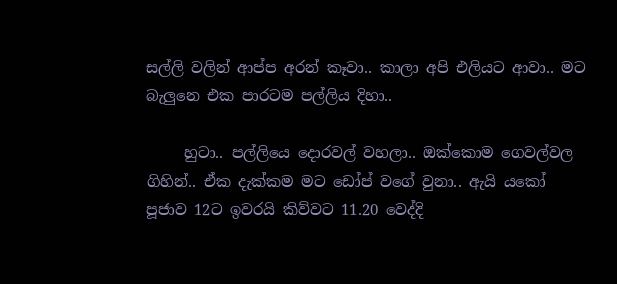සල්ලි වලින් ආප්ප අරන් කෑවා.. කාලා අපි එලියට ආවා.. මට බැලුනෙ එක පාරටම පල්ලිය දිහා..

     හුටා.. පල්ලියෙ දොරවල් වහලා.. ඔක්කොම ගෙවල්වල ගිහින්.. ඒක දැක්කම මට ඩෝප් වගේ වුනා.. ඇයි යකෝ පූජාව 12ට ඉවරයි කිව්වට 11.20 වෙද්දි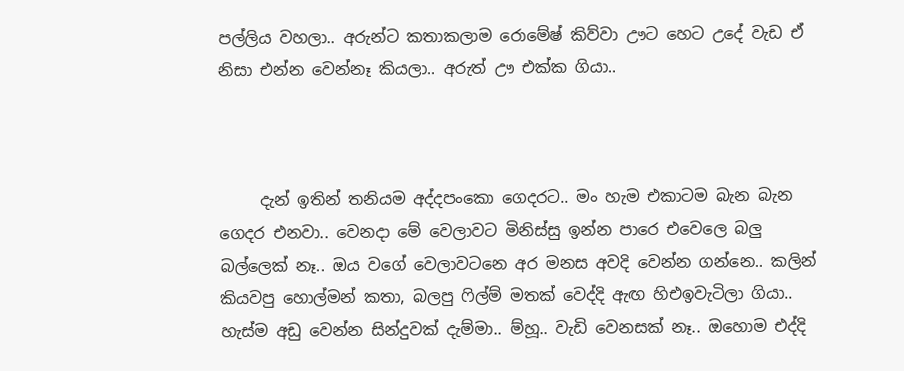පල්ලිය වහලා.. අරුන්ට කතාකලාම රොමේෂ් කිව්වා ඌට හෙට උදේ වැඩ ඒ නිසා එන්න වෙන්නෑ කියලා.. අරුත් ඌ එක්ක ගියා..



     දැන් ඉතින් තනියම අද්දපංකො ගෙදරට.. මං හැම එකාටම බැන බැන ගෙදර එනවා.. වෙනදා මේ වෙලාවට මිනිස්සු ඉන්න පාරෙ එවෙලෙ බලු බල්ලෙක් නෑ.. ඔය වගේ වෙලාවටනෙ අර මනස අවදි වෙන්න ගන්නෙ.. කලින් කියවපු හොල්මන් කතා, බලපු ෆිල්ම් මතක් වෙද්දි ඇඟ හිඑඉවැටිලා ගියා.. හැස්ම අඩු වෙන්න සින්දුවක් දැම්මා.. ම්හූ.. වැඩි වෙනසක් නෑ.. ඔහොම එද්දි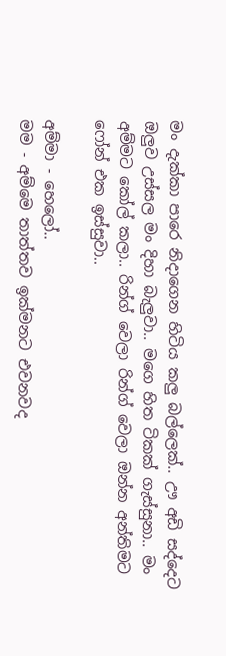මං දැක්කා පාරෙ නිදාගෙන හිටිය කලු බල්ලෙක්.. ඌ අඩි සද්දෙට ඔලුව උස්සල මං දිහා බැලුවා.. මගෙ හිත ටිකක් ගැස්සුනා.. මං අම්මට කෝල් කලා.. රින්ග් වෙලා රින්ග් වෙලා ඔන්න අන්තිමට ෆෝන් එක ඉස්සුවා..

අම්මා - හෙලෝ..
මම - අම්මෙ තාත්තව ඉක්මනට එවනවද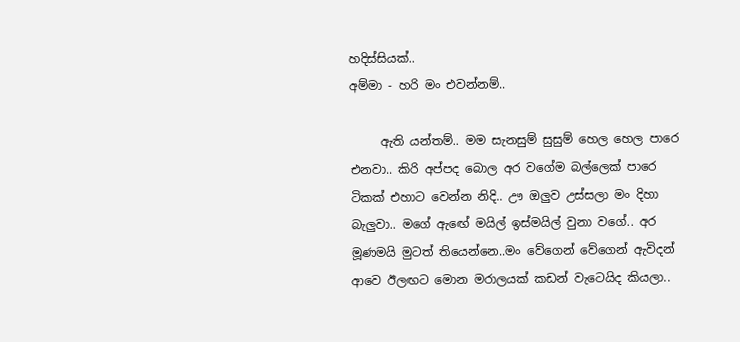හදිස්සියක්..
අම්මා - හරි මං එවන්නම්..

     ඇති යන්තම්.. මම සැනසුම් සුසුම් හෙල හෙල පාරෙ එනවා.. කිරි අප්පද බොල අර වගේම බල්ලෙක් පාරෙ ටිකක් එහාට වෙන්න නිදි.. ඌ ඔලුව උස්සලා මං දිහා බැලුවා.. මගේ ඇඟේ මයිල් ඉස්මයිල් වුනා වගේ.. අර මූණමයි මුටත් තියෙන්නෙ..මං වේගෙන් වේගෙන් ඇවිදන් ආවෙ ඊලඟට මොන මරාලයක් කඩන් වැටෙයිද කියලා..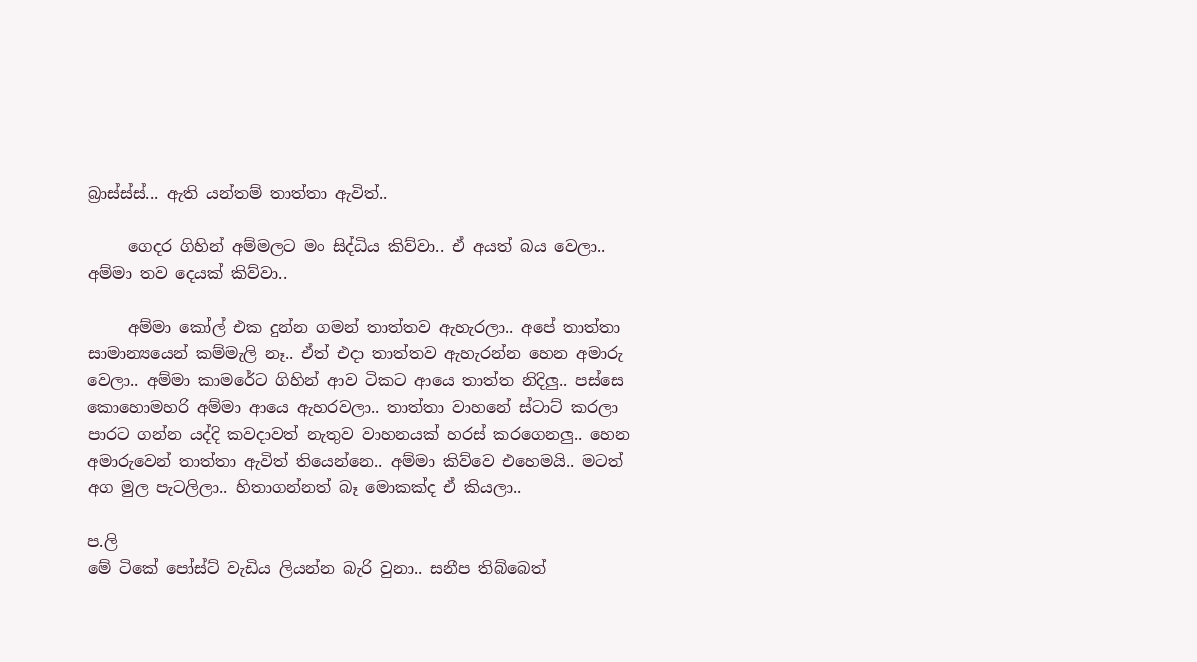බ්‍රාස්ස්ස්... ඇති යන්තම් තාත්තා ඇවිත්..

     ගෙදර ගිහින් අම්මලට මං සිද්ධිය කිව්වා.. ඒ අයත් බය වෙලා.. අම්මා තව දෙයක් කිව්වා..

     අම්මා කෝල් එක දුන්න ගමන් තාත්තව ඇහැරලා.. අපේ තාත්තා සාමාන්‍යයෙන් කම්මැලි නෑ.. ඒත් එදා තාත්තව ඇහැරන්න හෙන අමාරු වෙලා.. අම්මා කාමරේට ගිහින් ආව ටිකට ආයෙ තාත්ත නිදිලු.. පස්සෙ කොහොමහරි අම්මා ආයෙ ඇහරවලා.. තාත්තා වාහනේ ස්ටාට් කරලා පාරට ගන්න යද්දි කවදාවත් නැතුව වාහනයක් හරස් කරගෙනලු.. හෙන අමාරුවෙන් තාත්තා ඇවිත් තියෙන්නෙ.. අම්මා කිව්වෙ එහෙමයි.. මටත් අග මුල පැටලිලා.. හිතාගන්නත් බෑ මොකක්ද ඒ කියලා..

ප.ලි
මේ ටිකේ පෝස්ට් වැඩිය ලියන්න බැරි වුනා.. සනීප තිබ්බෙත්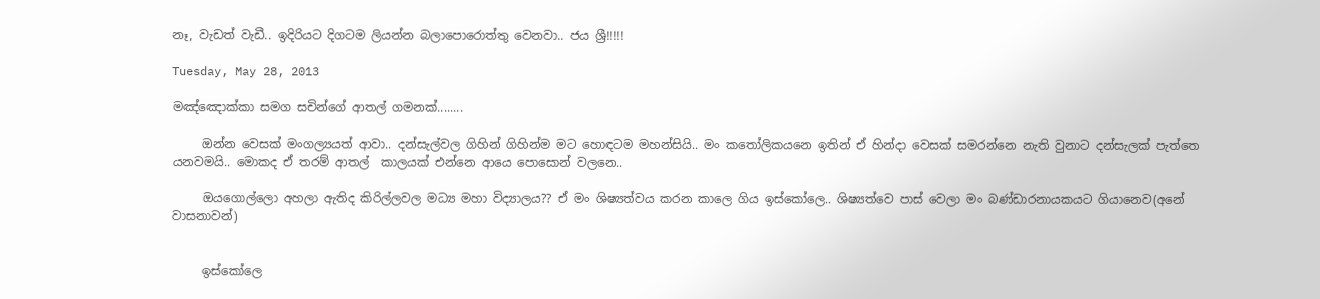නෑ, වැඩත් වැඩී.. ඉදිරියට දිගටම ලියන්න බලාපොරොත්තු වෙනවා.. ජය ශ්‍රී!!!!!

Tuesday, May 28, 2013

මඤ්ඤොක්කා සමග සචින්ගේ ආතල් ගමනක්........

     ඔන්න වෙසක් මංගල්‍යයත් ආවා.. දන්සැල්වල ගිහින් ගිහින්ම මට හොඳටම මහන්සියි.. මං කතෝලිකයනෙ ඉතින් ඒ හින්දා වෙසක් සමරන්නෙ නැති වුනාට දන්සැලක් පැත්තෙ යනවමයි.. මොකද ඒ තරම් ආතල්  කාලයක් එන්නෙ ආයෙ පොසොන් වලනෙ..

     ඔයගොල්ලො අහලා ඇතිද කිරිල්ලවල මධ්‍ය මහා විද්‍යාලය?? ඒ මං ශිෂ්‍යත්වය කරන කාලෙ ගිය ඉස්කෝලෙ.. ශිෂ්‍යත්වෙ පාස් වෙලා මං බණ්ඩාරනායකයට ගියානෙව(අනේ වාසනාවන්)


     ඉස්කෝලෙ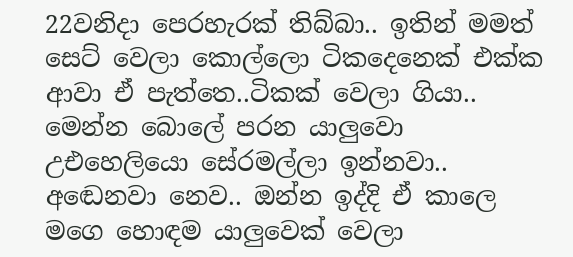22වනිදා පෙරහැරක් තිබ්බා.. ඉතින් මමත් සෙට් වෙලා කොල්ලො ටිකදෙනෙක් එක්ක ආවා ඒ පැත්තෙ..ටිකක් වෙලා ගියා.. මෙන්න බොලේ පරන යාලුවො උඑහෙලියො සේරමල්ලා ඉන්නවා.. අඬෙනවා නෙව.. ඔන්න ඉද්දි ඒ කාලෙ මගෙ හොඳම යාලුවෙක් වෙලා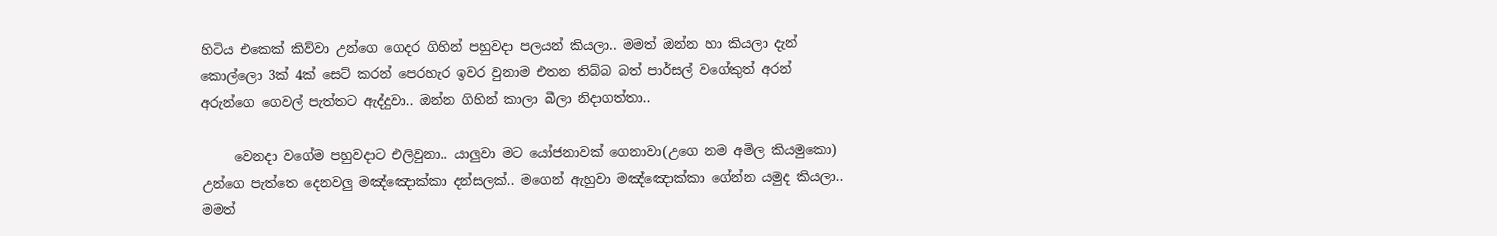හිටිය එකෙක් කිව්වා උන්ගෙ ගෙදර ගිහින් පහුවදා පලයන් කියලා.. මමත් ඔන්න හා කියලා දැන් කොල්ලො 3ක් 4ක් සෙට් කරන් පෙරහැර ඉවර වුනාම එතන තිබ්බ බත් පාර්සල් වගේකුත් අරන් අරුන්ගෙ ගෙවල් පැත්තට ඇද්දුවා.. ඔන්න ගිහින් කාලා බීලා නිදාගත්තා..

     වෙනදා වගේම පහුවදාට එලිවුනා.. යාලුවා මට යෝජනාවක් ගෙනාවා(උගෙ නම අමිල කියමුකො) උන්ගෙ පැත්තෙ දෙනවලු මඤ්ඤොක්කා දන්සලක්.. මගෙන් ඇහුවා මඤ්ඤොක්කා ගේන්න යමුද කියලා.. මමත්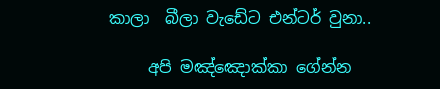කාලා  බීලා වැඩේට එන්ටර් වුනා..

     අපි මඤ්ඤොක්කා ගේන්න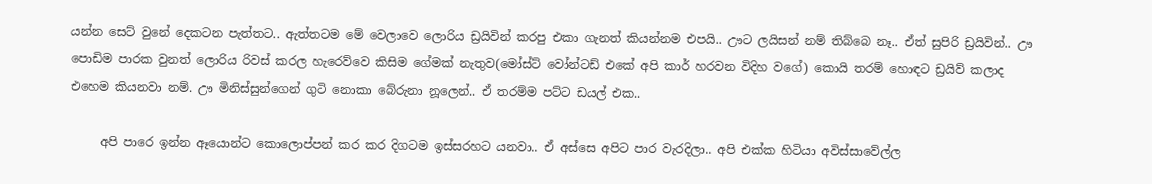යන්න සෙට් වුනේ දෙකටන පැත්තට.. ඇත්තටම මේ වෙලාවෙ ලොරිය ඩ්‍රයිවින් කරපු එකා ගැනත් කියන්නම එපයි.. ඌට ලයිසන් නම් තිබ්බෙ නෑ.. ඒත් සුපිරි ඩ්‍රයිවින්.. ඌ පොඩිම පාරක වුනත් ලොරිය රිවස් කරල හැරෙව්වෙ කිසිම ගේමක් නැතුව(මෝස්ට් වෝන්ටඩ් එකේ අපි කාර් හරවන විදිහ වගේ) කොයි තරම් හොඳට ඩ්‍රයිව් කලාද එහෙම කියනවා නම්. ඌ මිනිස්සුන්ගෙන් ගුටි නොකා බේරුනා නූලෙන්.. ඒ තරම්ම පට්ට ඩයල් එක..

     අපි පාරෙ ඉන්න ඈයොන්ට කොලොප්පන් කර කර දිගටම ඉස්සරහට යනවා.. ඒ අස්සෙ අපිට පාර වැරදිලා.. අපි එක්ක හිටියා අවිස්සාවේල්ල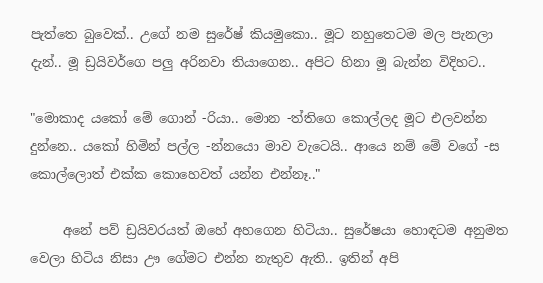පැත්තෙ බුවෙක්.. උගේ නම සුරේෂ් කියමුකො.. මූට නහුතෙටම මල පැනලා දැන්.. මූ ඩ්‍රයිවර්ගෙ පලු අරිනවා තියාගෙන.. අපිට හිනා මූ බැන්න විදිහට..

"මොකාද යකෝ මේ ගොන් -රියා.. මොන -ත්තිගෙ කොල්ලද මූට එලවන්න දුන්නෙ.. යකෝ හිමින් පල්ල -න්නයො මාව වැටෙයි.. ආයෙ නම් මේ වගේ -ස කොල්ලොත් එක්ක කොහෙවත් යන්න එන්නෑ.."

     අනේ පව් ඩ්‍රයිවරයත් ඔහේ අහගෙන හිටියා.. සුරේෂයා හොඳටම අනුමත වෙලා හිටිය නිසා ඌ ගේමට එන්න නැතුව ඇති.. ඉතින් අපි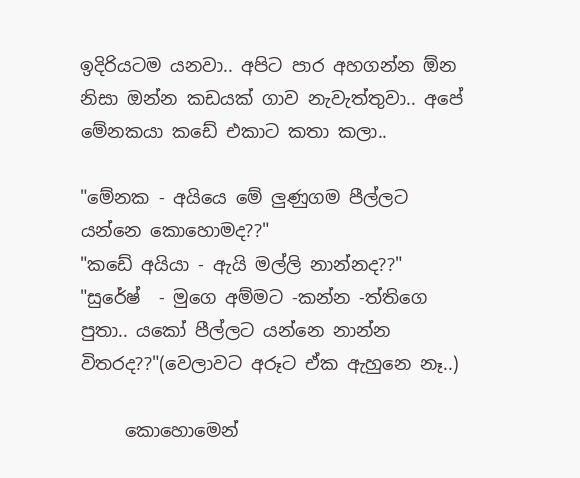ඉදිරියටම යනවා.. අපිට පාර අහගන්න ඕන නිසා ඔන්න කඩයක් ගාව නැවැත්තුවා.. අපේ මේනකයා කඩේ එකාට කතා කලා..

"මේනක - අයියෙ මේ ලුණුගම පීල්ලට යන්නෙ කොහොමද??"
"කඩේ අයියා - ඇයි මල්ලි නාන්නද??"
"සුරේෂ්  - මුගෙ අම්මට -කන්න -ත්තිගෙ පුතා.. යකෝ පීල්ලට යන්නෙ නාන්න විතරද??"(වෙලාවට අරූට ඒක ඇහුනෙ නෑ..)

     කොහොමෙන්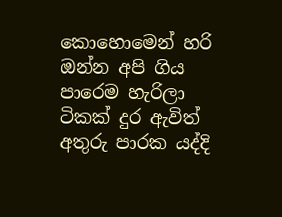කොහොමෙන් හරි ඔන්න අපි ගිය පාරෙම හැරිලා ටිකක් දුර ඇවිත් අතුරු පාරක යද්දි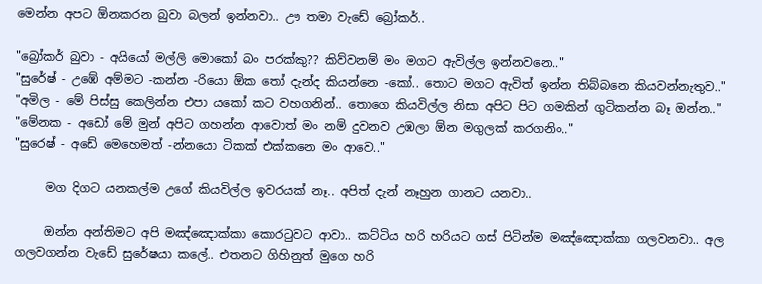මෙන්න අපට ඕනකරන බුවා බලන් ඉන්නවා.. ඌ තමා වැඩේ බ්‍රෝකර්..

"බ්‍රෝකර් බුවා - අයියෝ මල්ලි මොකෝ බං පරක්කු?? කිව්වනම් මං මගට ඇවිල්ල ඉන්නවනෙ.."
"සුරේෂ් - උඹේ අම්මට -කන්න -රියො ඕක තෝ දැන්ද කියන්නෙ -කෝ.. තොට මගට ඇවිත් ඉන්න තිබ්බනෙ කියවන්නැතුව.."
"අමිල - මේ පිස්සු කෙලින්න එපා යකෝ කට වහගනින්.. තොගෙ කියවිල්ල නිසා අපිට පිට ගමකින් ගුටිකන්න බෑ ඔන්න.."
"මේනක - අඩෝ මේ මුන් අපිට ගහන්න ආවොත් මං නම් දුවනව උඹලා ඕන මගුලක් කරගනිං.."
"සුරෙෂ් - අඩේ මෙහෙමත් -න්නයො ටිකක් එක්කනෙ මං ආවෙ.."

     මග දිගට යනකල්ම උගේ කියවිල්ල ඉවරයක් නෑ.. අපිත් දැන් නෑහුන ගානට යනවා..

     ඔන්න අන්තිමට අපි මඤ්ඤොක්කා කොරටුවට ආවා.. කට්ටිය හරි හරියට ගස් පිටින්ම මඤ්ඤොක්කා ගලවනවා.. අල ගලවගන්න වැඩේ සුරේෂයා කලේ.. එතනට ගිහිනුත් මුගෙ හරි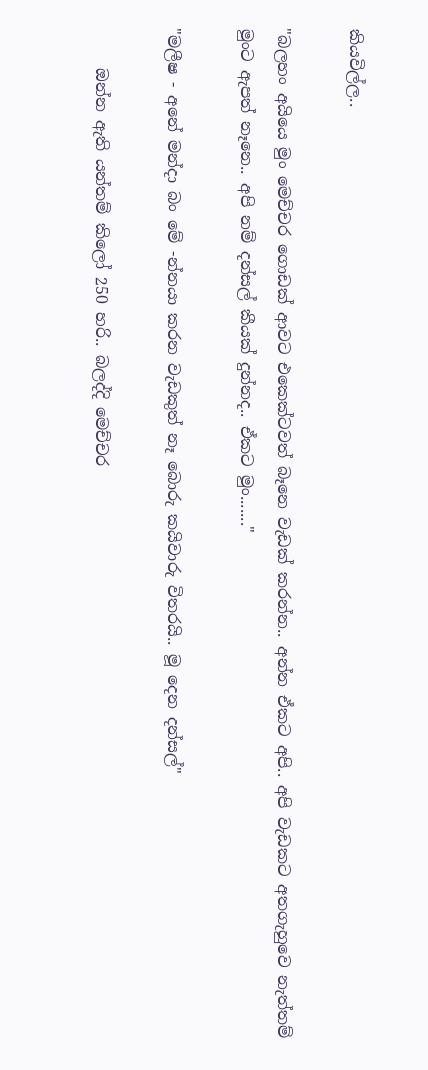කියවිල්ල..

"බලහං අයියෙ මුං මෙච්චර ගොඩක් ආවට එකෙක්ටවත් බෑනෙ වැඩක් කරන්න.. අන්න ඒකට අපි.. අපි වැඩකට අතගැහුවෙ නැත්තම් මුංට ඇපත් නෑනෙ.. අපි නම් දන්සල් කීයක් දුන්නද.. ඒකට මුං......."

"මලීෂ - අනේ මන්දා බං මේ -න්නයා කරන වැඩකුත් නෑ බොරු කයිවාරු විතරයි.. මූ දෙන දන්සල්"

     ඔන්න ඇති යන්තම් කිලෝ 250 හරි.. බලද්දි මෙච්චර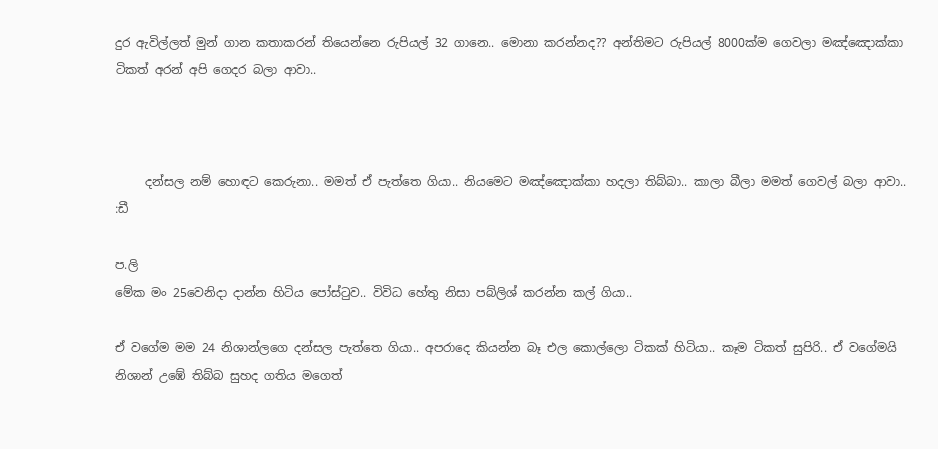දුර ඇවිල්ලත් මුන් ගාන කතාකරන් තියෙන්නෙ රුපියල් 32 ගානෙ.. මොනා කරන්නද?? අන්තිමට රුපියල් 8000ක්ම ගෙවලා මඤ්ඤොක්කා ටිකත් අරන් අපි ගෙදර බලා ආවා..



     දන්සල නම් හොඳට කෙරුනා.. මමත් ඒ පැත්තෙ ගියා.. නියමෙට මඤ්ඤොක්කා හදලා තිබ්බා.. කාලා බීලා මමත් ගෙවල් බලා ආවා.. :ඩී

ප.ලි
මේක මං 25වෙනිදා දාන්න හිටිය පෝස්ටුව.. විවිධ හේතු නිසා පබ්ලිශ් කරන්න කල් ගියා..

ඒ වගේම මම 24 නිශාන්ලගෙ දන්සල පැත්තෙ ගියා.. අපරාදෙ කියන්න බෑ එල කොල්ලො ටිකක් හිටියා.. කෑම ටිකත් සුපිරි.. ඒ වගේමයි නිශාන් උඹේ තිබ්බ සුහද ගතිය මගෙත්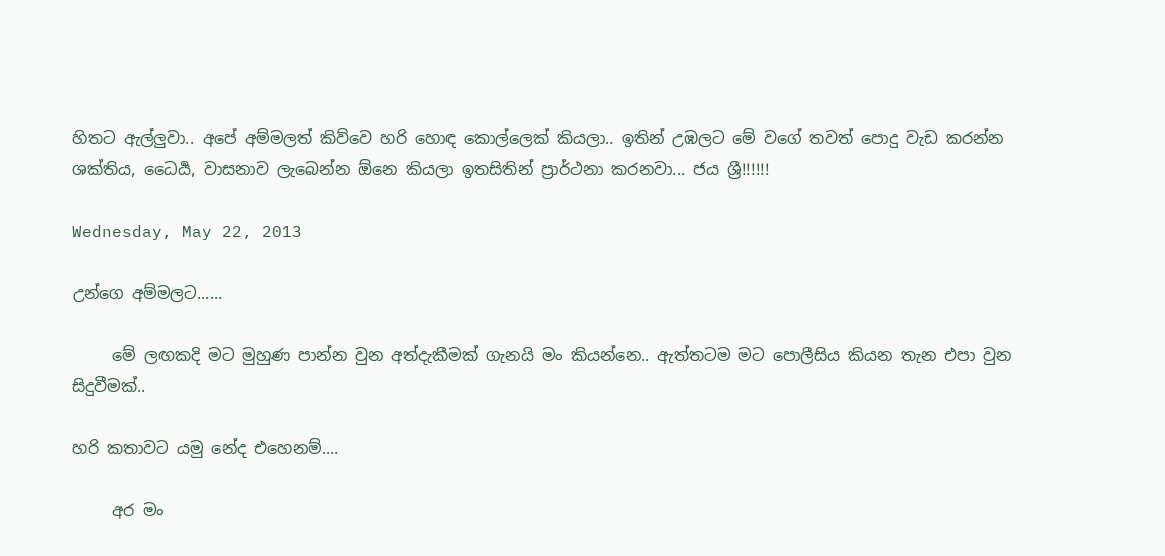හිතට ඇල්ලුවා.. අපේ අම්මලත් කිව්වෙ හරි හොඳ කොල්ලෙක් කියලා.. ඉතින් උඹලට මේ වගේ තවත් පොදු වැඩ කරන්න ශක්තිය, ධෛර්‍ය, වාසනාව ලැබෙන්න ඕනෙ කියලා ඉතසිතින් ප්‍රාර්ථනා කරනවා... ජය ශ්‍රී!!!!!!

Wednesday, May 22, 2013

උන්ගෙ අම්මලට......

     මේ ලඟකදි මට මුහුණ පාන්න වුන අත්දැකීමක් ගැනයි මං කියන්නෙ.. ඇත්තටම මට පොලීසිය කියන තැන එපා වුන සිදුවීමක්..

හරි කතාවට යමු නේද එහෙනම්....

     අර මං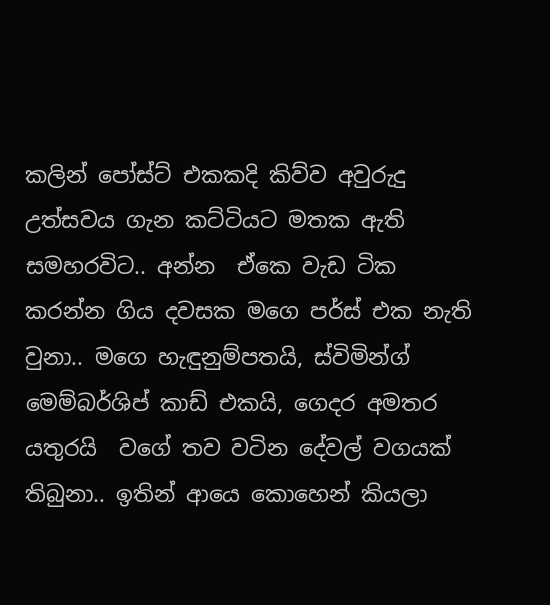කලින් පෝස්ට් එකකදි කිව්ව අවුරුදු උත්සවය ගැන කට්ටියට මතක ඇති සමහරවිට.. අන්න  ඒකෙ වැඩ ටික කරන්න ගිය දවසක මගෙ පර්ස් එක නැති වුනා.. මගෙ හැඳුනුම්පතයි, ස්විමින්ග් මෙම්බර්ශිප් කාඩ් එකයි, ගෙදර අමතර යතුරයි  වගේ තව වටින දේවල් වගයක් තිබුනා.. ඉතින් ආයෙ කොහෙන් කියලා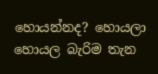හොයන්නද? හොයලා හොයල බැරිම තැන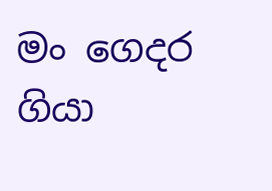මං ගෙදර ගියා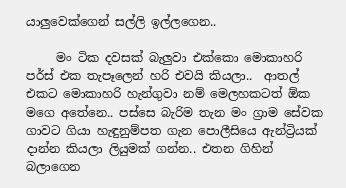යාලුවෙක්ගෙන් සල්ලි ඉල්ලගෙන..

     මං ටික දවසක් බැලුවා එක්කො මොකාහරි පර්ස් එක තැපෑලෙන් හරි එවයි කියලා..  ආතල් එකට මොකාහරි හැන්ගුවා නම් මෙලහකටත් ඕක මගෙ අතේනෙ.. පස්සෙ බැරිම තැන මං ග්‍රාම සේවක ගාවට ගියා හැඳුනුම්පත ගැන පොලීසියෙ ඇන්ට්‍රියක් දාන්න කියලා ලියුමක් ගන්න.. එතන ගිහින් බලාගෙන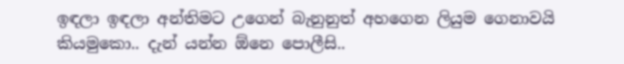ඉඳලා ඉඳලා අන්තිමට උගෙන් බැනුනුත් අහගෙන ලියුම ගෙනාවයි කියමුකො.. දැන් යන්න ඕනෙ පොලීසි..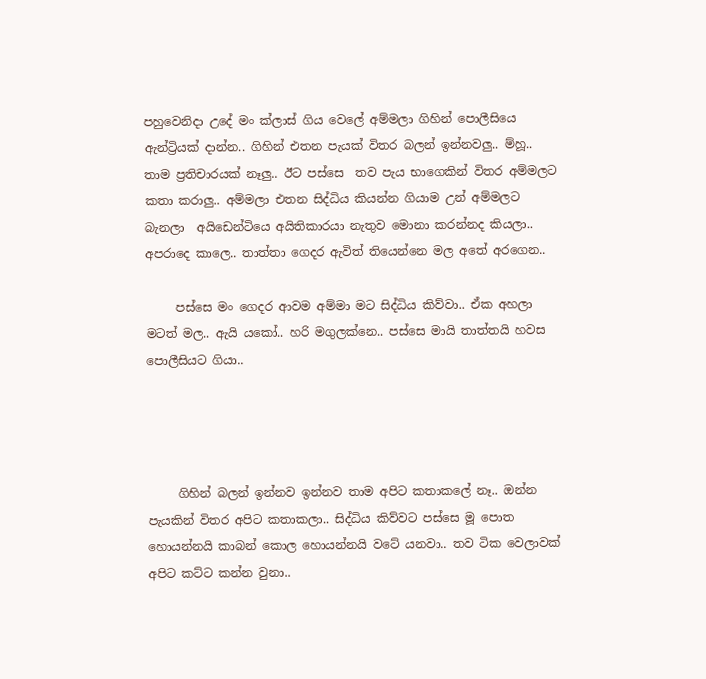පහුවෙනිදා උදේ මං ක්ලාස් ගිය වෙලේ අම්මලා ගිහින් පොලීසියෙ ඇන්ට්‍රියක් දාන්න.. ගිහින් එතන පැයක් විතර බලන් ඉන්නවලු.. ම්හූ.. තාම ප්‍රතිචාරයක් නෑලු.. ඊට පස්සෙ  තව පැය භාගෙකින් විතර අම්මලට කතා කරාලු.. අම්මලා එතන සිද්ධිය කියන්න ගියාම උන් අම්මලට බැනලා  අයිඩෙන්ටියෙ අයිතිකාරයා නැතුව මොනා කරන්නද කියලා.. අපරාදෙ කාලෙ.. තාත්තා ගෙදර ඇවිත් තියෙන්නෙ මල අතේ අරගෙන..

     පස්සෙ මං ගෙදර ආවම අම්මා මට සිද්ධිය කිව්වා.. ඒක අහලා මටත් මල.. ඇයි යකෝ.. හරි මගුලක්නෙ.. පස්සෙ මායි තාත්තයි හවස පොලීසියට ගියා..




     ගිහින් බලන් ඉන්නව ඉන්නව තාම අපිට කතාකලේ නෑ.. ඔන්න පැයකින් විතර අපිට කතාකලා.. සිද්ධිය කිව්වට පස්සෙ මූ පොත හොයන්නයි කාබන් කොල හොයන්නයි වටේ යනවා.. තව ටික වෙලාවක් අපිට කට්ට කන්න වුනා..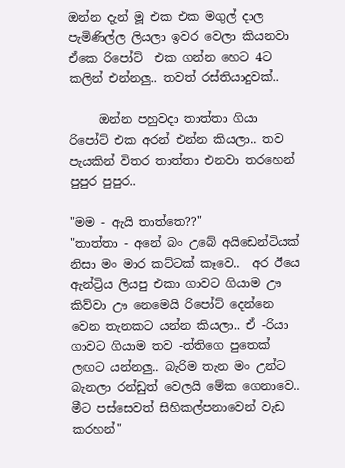ඔන්න දැන් මූ එක එක මගුල් දාල පැමිණිල්ල ලියලා ඉවර වෙලා කියනවා ඒකෙ රිපෝට්  එක ගන්න හෙට 4ට කලින් එන්නලු.. තවත් රස්තියාදුවක්..

     ඔන්න පහුවදා තාත්තා ගියා රිපෝට් එක අරන් එන්න කියලා.. තව පැයකින් විතර තාත්තා එනවා තරහෙන් පුපුර පුපුර..

"මම - ඇයි තාත්තෙ??"
"තාත්තා - අනේ බං උබේ අයිඩෙන්ටියක් නිසා මං මාර කට්ටක් කෑවෙ..  අර ඊයෙ ඇන්ට්‍රිය ලියපු එකා ගාවට ගියාම ඌ කිව්වා ඌ නෙමෙයි රිපෝට් දෙන්නෙ වෙන තැනකට යන්න කියලා.. ඒ -රියා ගාවට ගියාම තව -ත්තිගෙ පුතෙක් ලඟට යන්නලු.. බැරිම තැන මං උන්ට බැනලා රන්ඩුත් වෙලයි මේක ගෙනාවෙ.. මීට පස්සෙවත් සිහිකල්පනාවෙන් වැඩ කරහන්"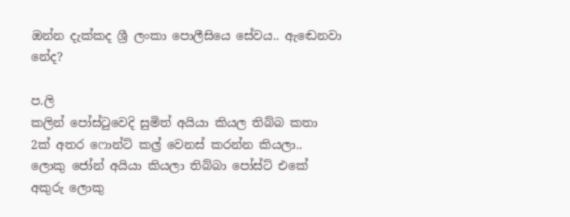ඔන්න දැක්කද ශ්‍රී ලංකා පොලීසියෙ සේවය.. ඇඬෙනවා නේද?

ප.ලි
කලින් පෝස්ටුවෙදි සුමිත් අයියා කියල තිබ්බ කතා 2ක් අතර ෆොන්ට් කල්‍ර් වෙනස් කරන්න කියලා.. ලොකු ජෝන් අයියා කියලා තිබ්බා පෝස්ට් එකේ අකුරු ලොකු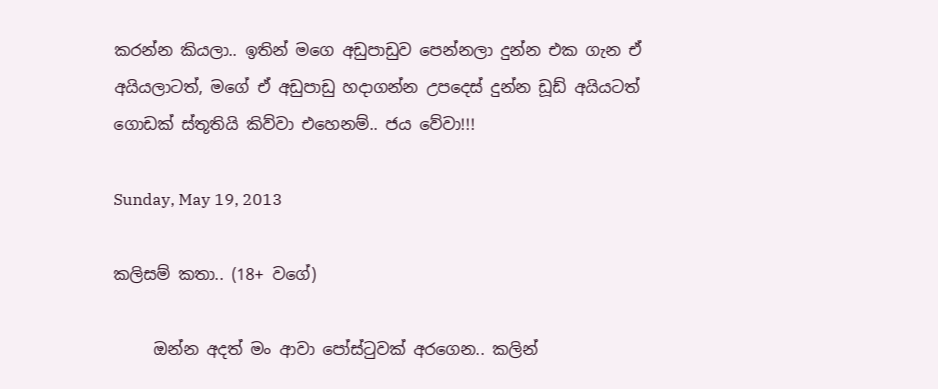කරන්න කියලා.. ඉතින් මගෙ අඩුපාඩුව පෙන්නලා දුන්න එක ගැන ඒ අයියලාටත්, මගේ ඒ අඩුපාඩු හදාගන්න උපදෙස් දුන්න ඩූඩ් අයියටත් ගොඩක් ස්තූතියි කිව්වා එහෙනම්.. ජය වේවා!!!

Sunday, May 19, 2013

කලිසම් කතා.. (18+ වගේ)

     ඔන්න අදත් මං ආවා පෝස්ටුවක් අරගෙන.. කලින්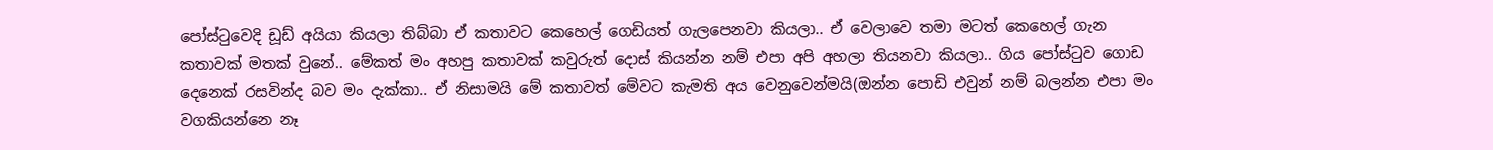පෝස්ටුවෙදි ඩූඩ් අයියා කියලා තිබ්බා ඒ කතාවට කෙහෙල් ගෙඩියත් ගැලපෙනවා කියලා.. ඒ වෙලාවෙ තමා මටත් කෙහෙල් ගැන කතාවක් මතක් වුනේ.. මේකත් මං අහපු කතාවක් කවුරුත් දොස් කියන්න නම් එපා අපි අහලා තියනවා කියලා.. ගිය පෝස්ටුව ගොඩ දෙනෙක් රසවින්ද බව මං දැක්කා.. ඒ නිසාමයි මේ කතාවත් මේවට කැමති අය වෙනුවෙන්මයි(ඔන්න පොඩි එවුන් නම් බලන්න එපා මං වගකියන්නෙ නෑ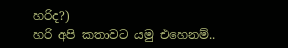හරිද?)
හරි අපි කතාවට යමු එහෙනම්..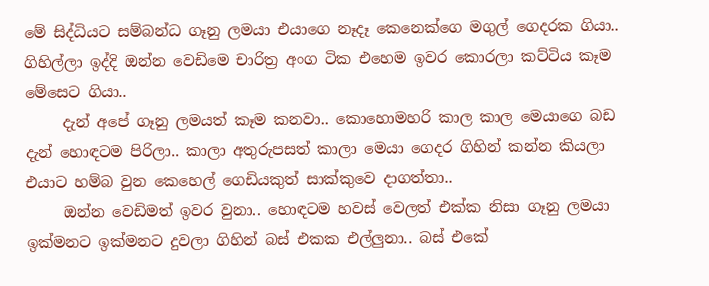මේ සිද්ධියට සම්බන්ධ ගෑනු ලමයා එයාගෙ නෑදෑ කෙනෙක්ගෙ මගුල් ගෙදරක ගියා.. ගිහිල්ලා ඉද්දි ඔන්න වෙඩිමෙ චාරිත්‍ර අංග ටික එහෙම ඉවර කොරලා කට්ටිය කෑම මේසෙට ගියා..
     දැන් අපේ ගෑනු ලමයත් කෑම කනවා.. කොහොමහරි කාල කාල මෙයාගෙ බඩ දැන් හොඳටම පිරිලා.. කාලා අතුරුපසත් කාලා මෙයා ගෙදර ගිහින් කන්න කියලා එයාට හම්බ වුන කෙහෙල් ගෙඩියකුත් සාක්කුවෙ දාගත්තා..
     ඔන්න වෙඩිමත් ඉවර වුනා.. හොඳටම හවස් වෙලත් එක්ක නිසා ගෑනු ලමයා ඉක්මනට ඉක්මනට දුවලා ගිහින් බස් එකක එල්ලුනා.. බස් එකේ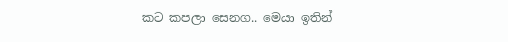කට කපලා සෙනග.. මෙයා ඉතින්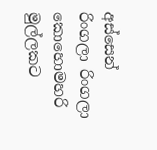අස්සෙන් රිංගලා රිංගලා කොහොමහරි මුල්ලකට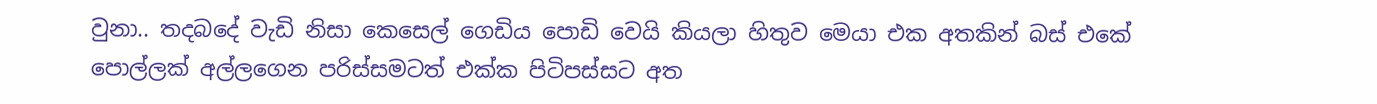වුනා.. තදබදේ වැඩි නිසා කෙසෙල් ගෙඩිය පොඩි වෙයි කියලා හිතුව මෙයා එක අතකින් බස් එකේ පොල්ලක් අල්ලගෙන පරිස්සමටත් එක්ක පිටිපස්සට අත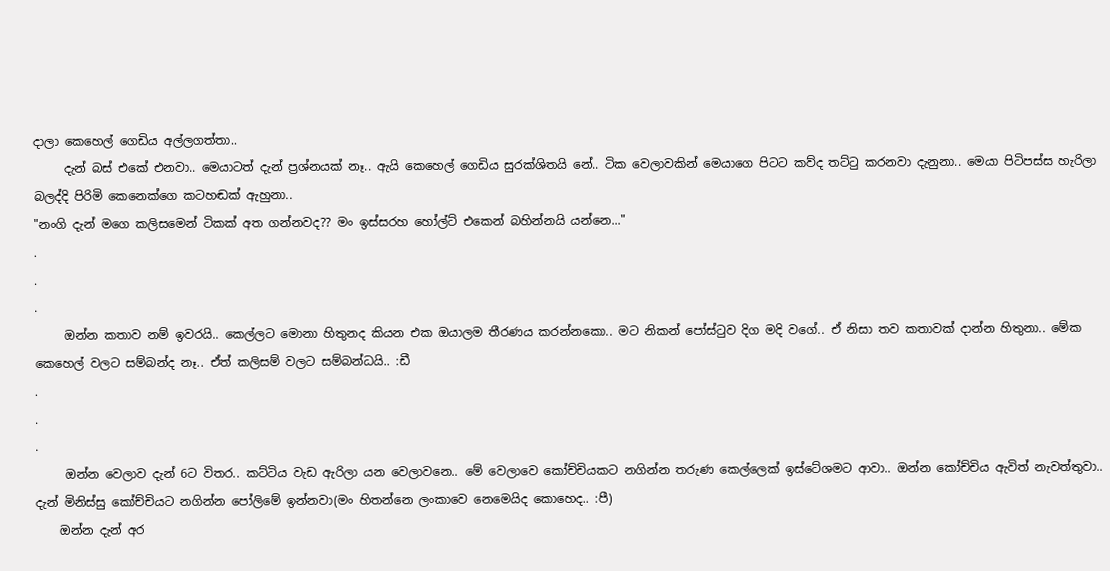දාලා කෙහෙල් ගෙඩිය අල්ලගත්තා..
     දැන් බස් එකේ එනවා.. මෙයාටත් දැන් ප්‍රශ්නයක් නෑ.. ඇයි කෙහෙල් ගෙඩිය සුරක්ශිතයි නේ.. ටික වෙලාවකින් මෙයාගෙ පිටට කව්ද තට්ටු කරනවා දැනුනා.. මෙයා පිටිපස්ස හැරිලා බලද්දි පිරිමි කෙනෙක්ගෙ කටහඬක් ඇහුනා..
"නංගි දැන් මගෙ කලිසමෙන් ටිකක් අත ගන්නවද?? මං ඉස්සරහ හෝල්ට් එකෙන් බහින්නයි යන්නෙ..."
.
.
.
     ඔන්න කතාව නම් ඉවරයි.. කෙල්ලට මොනා හිතුනද කියන එක ඔයාලම තීරණය කරන්නකො.. මට නිකන් පෝස්ටුව දිග මදි වගේ.. ඒ නිසා තව කතාවක් දාන්න හිතුනා.. මේක කෙහෙල් වලට සම්බන්ද නෑ.. ඒත් කලිසම් වලට සම්බන්ධයි.. :ඩී
.
.
.
     ඔන්න වෙලාව දැන් 6ට විතර.. කට්ටිය වැඩ ඇරිලා යන වෙලාවනෙ.. මේ වෙලාවෙ කෝච්චියකට නගින්න තරුණ කෙල්ලෙක් ඉස්ටේශමට ආවා.. ඔන්න කෝච්චිය ඇවිත් නැවත්තුවා.. දැන් මිනිස්සු කෝච්චියට නගින්න පෝලිමේ ඉන්නවා(මං හිතන්නෙ ලංකාවෙ නෙමෙයිද කොහෙද.. :පී)
    ඔන්න දැන් අර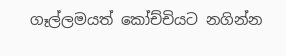ගෑල්ලමයත් කෝච්චියට නගින්න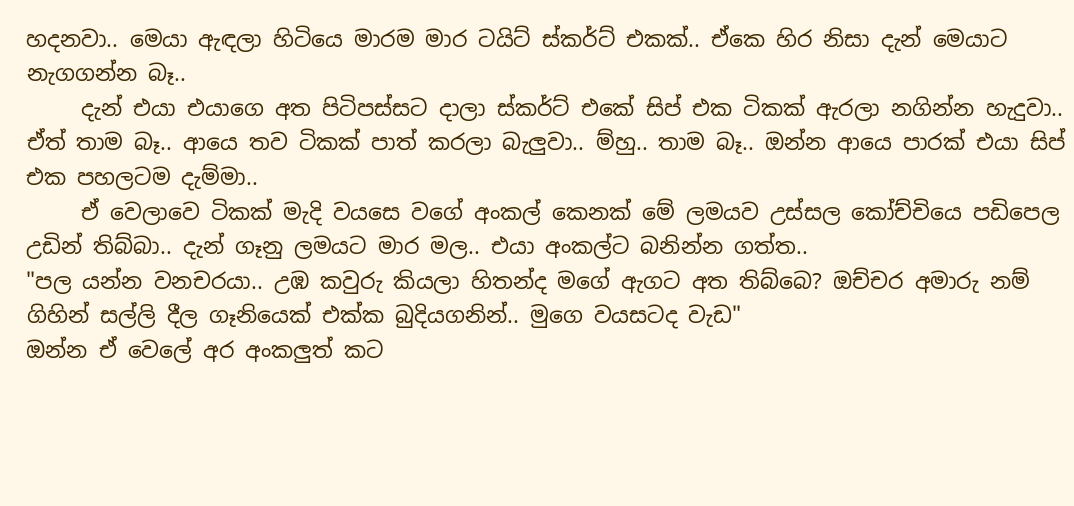හදනවා.. මෙයා ඇඳලා හිටියෙ මාරම මාර ටයිට් ස්කර්ට් එකක්.. ඒකෙ හිර නිසා දැන් මෙයාට නැගගන්න බෑ..
     දැන් එයා එයාගෙ අත පිටිපස්සට දාලා ස්කර්ට් එකේ සිප් එක ටිකක් ඇරලා නගින්න හැදුවා.. ඒත් තාම බෑ.. ආයෙ තව ටිකක් පාත් කරලා බැලුවා.. ම්හු.. තාම බෑ.. ඔන්න ආයෙ පාරක් එයා සිප් එක පහලටම දැම්මා..
     ඒ වෙලාවෙ ටිකක් මැදි වයසෙ වගේ අංකල් කෙනක් මේ ලමයව උස්සල කෝච්චියෙ පඩිපෙල උඩින් තිබ්බා.. දැන් ගෑනු ලමයට මාර මල.. එයා අංකල්ට බනින්න ගත්ත..
"පල යන්න වනචරයා.. උඹ කවුරු කියලා හිතන්ද මගේ ඇගට අත තිබ්බෙ? ඔච්චර අමාරු නම් ගිහින් සල්ලි දීල ගෑනියෙක් එක්ක බුදියගනින්.. මුගෙ වයසටද වැඩ"
ඔන්න ඒ වෙලේ අර අංකලුත් කට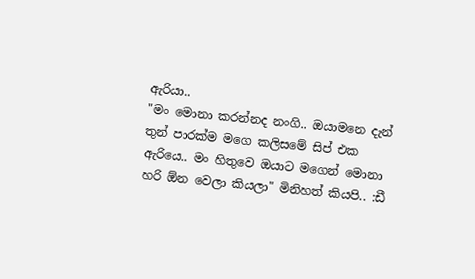ඇරියා..
"මං මොනා කරන්නද නංගි.. ඔයාමනෙ දැන් තුන් පාරක්ම මගෙ කලිසමේ සිප් එක ඇරියෙ.. මං හිතුවෙ ඔයාට මගෙන් මොනා හරි ඕන වෙලා කියලා" මිනිහත් කියපි.. :ඩී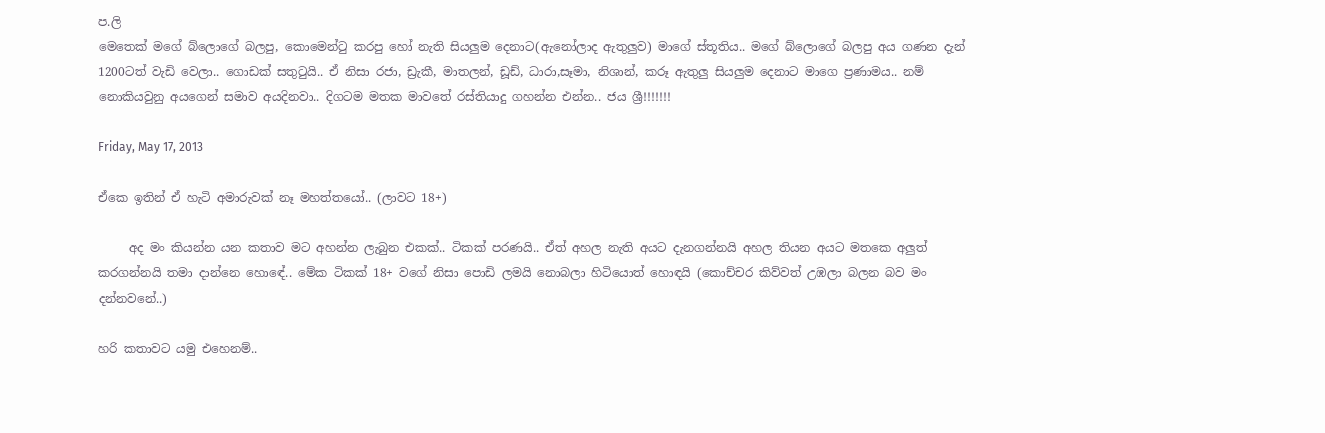ප.ලි
මෙතෙක් මගේ බ්ලොගේ බලපු, කොමෙන්ටු කරපු හෝ නැති සියලුම දෙනාට(ඇනෝලාද ඇතුලුව) මාගේ ස්තූතිය.. මගේ බ්ලොගේ බලපු අය ගණන දැන් 1200ටත් වැඩි වෙලා.. ගොඩක් සතුටුයි.. ඒ නිසා රජා, ඩ්‍රැකී, මාතලන්, ඩූඩ්, ධාරා,සෑමා, නිශාන්, කරූ ඇතුලු සියලුම දෙනාට මාගෙ ප්‍රණාමය.. නම් නොකියවුනු අයගෙන් සමාව අයදිනවා.. දිගටම මතක මාවතේ රස්තියාදු ගහන්න එන්න.. ජය ශ්‍රී!!!!!!!

Friday, May 17, 2013

ඒකෙ ඉතින් ඒ හැටි අමාරුවක් නෑ මහත්තයෝ.. (ලාවට 18+)

     අද මං කියන්න යන කතාව මට අහන්න ලැබුන එකක්.. ටිකක් පරණයි.. ඒත් අහල නැති අයට දැනගන්නයි අහල තියන අයට මතකෙ අලුත් කරගන්නයි තමා දාන්නෙ හොඳේ.. මේක ටිකක් 18+ වගේ නිසා පොඩි ලමයි නොබලා හිටියොත් හොඳයි (කොච්චර කිව්වත් උඹලා බලන බව මං දන්නවනේ..)

හරි කතාවට යමු එහෙනම්..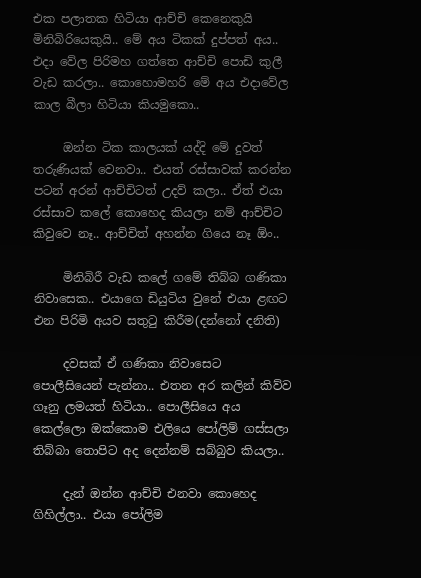එක පලාතක හිටියා ආච්චි කෙනෙකුයි මිනිබිරියෙකුයි.. මේ අය ටිකක් දුප්පත් අය.. එදා වේල පිරිමහ ගත්තෙ ආච්චි පොඩි කුලී වැඩ කරලා.. කොහොමහරි මේ අය එදාවේල කාල බීලා හිටියා කියමුකො..

     ඔන්න ටික කාලයක් යද්දි මේ දුවත් තරුණියක් වෙනවා.. එයත් රස්සාවක් කරන්න පටන් අරන් ආච්චිටත් උදව් කලා.. ඒත් එයා රස්සාව කලේ කොහෙද කියලා නම් ආච්චිට කිවුවෙ නෑ.. ආච්චිත් අහන්න ගියෙ නෑ ඕං..

     මිනිබිරී වැඩ කලේ ගමේ තිබ්බ ගණිකා නිවාසෙක.. එයාගෙ ඩියුටිය වුනේ එයා ළඟට එන පිරිමි අයව සතුටු කිරීම(දන්නෝ දනිති)

     දවසක් ඒ ගණිකා නිවාසෙට පොලීසියෙන් පැන්නා.. එතන අර කලින් කිව්ව ගෑනු ලමයත් හිටියා.. පොලීසියෙ අය කෙල්ලො ඔක්කොම එලියෙ පෝලිම් ගස්සලා තිබ්බා තොපිට අද දෙන්නම් සබ්බුව කියලා..

     දැන් ඔන්න ආච්චි එනවා කොහෙද ගිහිල්ලා.. එයා පෝලිම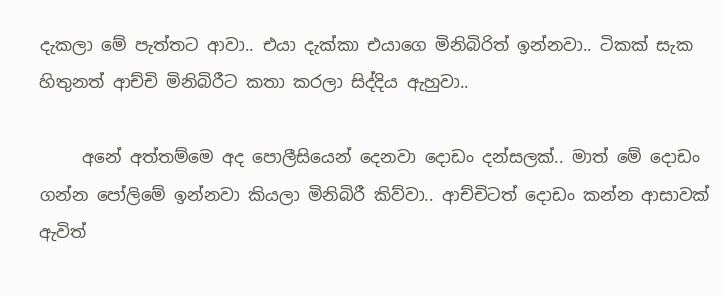දැකලා මේ පැත්තට ආවා.. එයා දැක්කා එයාගෙ මිනිබිරිත් ඉන්නවා.. ටිකක් සැක හිතුනත් ආච්චි මිනිබිරීට කතා කරලා සිද්දිය ඇහුවා..

     අනේ අත්තම්මෙ අද පොලීසියෙන් දෙනවා දොඩං දන්සලක්.. මාත් මේ දොඩං ගන්න පෝලිමේ ඉන්නවා කියලා මිනිබිරී කිව්වා.. ආච්චිටත් දොඩං කන්න ආසාවක් ඇවිත්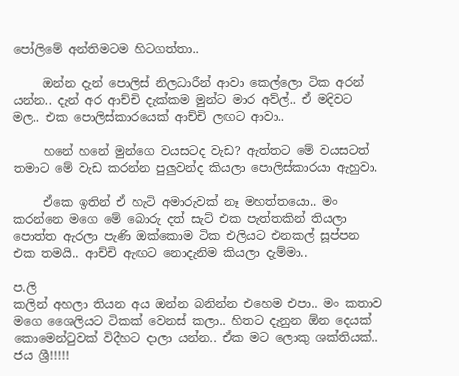පෝලිමේ අන්තිමටම හිටගත්තා..

     ඔන්න දැන් පොලිස් නිලධාරීන් ආවා කෙල්ලො ටික අරන් යන්න.. දැන් අර ආච්චි දැක්කම මුන්ට මාර අව්ල්.. ඒ මදිවට මල.. එක පොලිස්කාරයෙක් ආච්චි ලඟට ආවා..

     හනේ හනේ මුන්ගෙ වයසටද වැඩ? ඇත්තට මේ වයසටත් තමාට මේ වැඩ කරන්න පුලුවන්ද කියලා පොලිස්කාරයා ඇහුවා.

     ඒකෙ ඉතින් ඒ හැටි අමාරුවක් නෑ මහත්තයො.. මං කරන්නෙ මගෙ මේ බොරු දත් සැට් එක පැත්තකින් තියලා පොත්ත ඇරලා පැණි ඔක්කොම ටික එලියට එනකල් සූප්පන එක තමයි.. ආච්චි ඇඟට නොදැනිම කියලා දැම්මා..

ප.ලි
කලින් අහලා තියන අය ඔන්න බනින්න එහෙම එපා.. මං කතාව මගෙ ශෛලියට ටිකක් වෙනස් කලා.. හිතට දැනුන ඕන දෙයක් කොමෙන්ටුවක් විදීහට දාලා යන්න.. ඒක මට ලොකු ශක්තියක්.. ජය ශ්‍රී!!!!!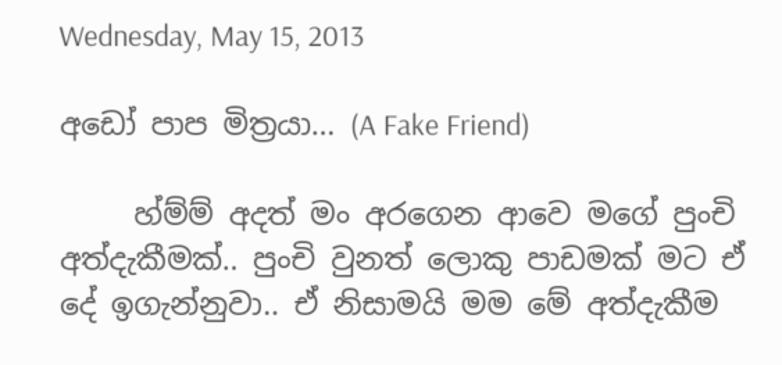Wednesday, May 15, 2013

අඩෝ පාප මිත්‍රයා... (A Fake Friend)

     හ්ම්ම් අදත් මං අරගෙන ආවෙ මගේ පුංචි අත්දැකීමක්.. පුංචි වුනත් ලොකු පාඩමක් මට ඒ දේ ඉගැන්නුවා.. ඒ නිසාමයි මම මේ අත්දැකීම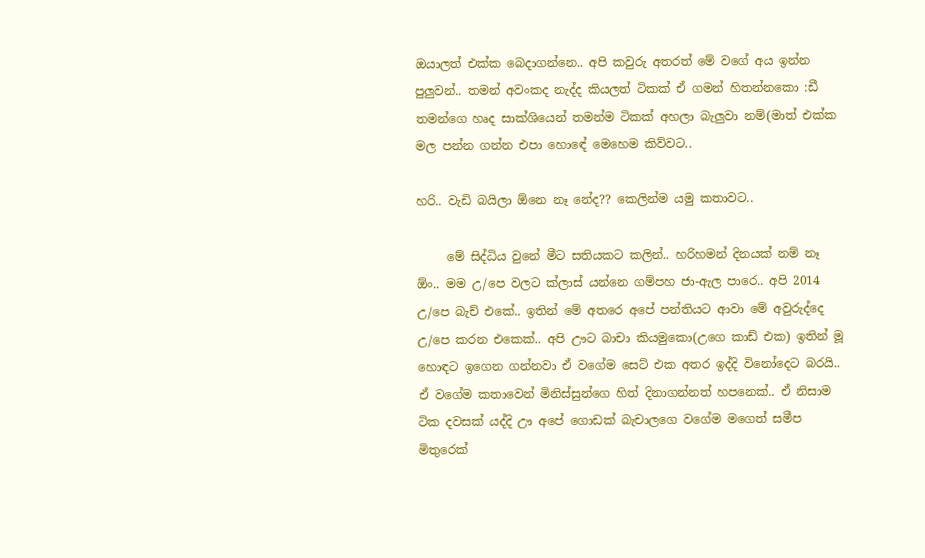ඔයාලත් එක්ක බෙදාගන්නෙ.. අපි කවුරු අතරත් මේ වගේ අය ඉන්න පුලුවන්.. තමන් අවංකද නැද්ද කියලත් ටිකක් ඒ ගමන් හිතන්නකො :ඩී තමන්ගෙ හෘද සාක්ශියෙන් තමන්ම ටිකක් අහලා බැලුවා නම්(මාත් එක්ක මල පන්න ගන්න එපා හොඳේ මෙහෙම කිව්වට..

හරි.. වැඩි බයිලා ඕනෙ නෑ නේද?? කෙලින්ම යමු කතාවට..

     මේ සිද්ධිය වුනේ මීට සතියකට කලින්.. හරිහමන් දිනයක් නම් නෑ ඕං.. මම උ/පෙ වලට ක්ලාස් යන්නෙ ගම්පහ ජා-ඇල පාරෙ.. අපි 2014 උ/පෙ බැච් එකේ.. ඉතින් මේ අතරෙ අපේ පන්තියට ආවා මේ අවුරුද්දෙ උ/පෙ කරන එකෙක්.. අපි ඌට බාචා කියමුකො(උගෙ කාඩ් එක) ඉතින් මූ හොඳට ඉගෙන ගන්නවා ඒ වගේම සෙට් එක අතර ඉද්දි විනෝදෙට බරයි.. ඒ වගේම කතාවෙන් මිනිස්සුන්ගෙ හිත් දිනාගන්නත් හපනෙක්.. ඒ නිසාම ටික දවසක් යද්දි ඌ අපේ ගොඩක් බැචාලගෙ වගේම මගෙත් සමීප මිතුරෙක්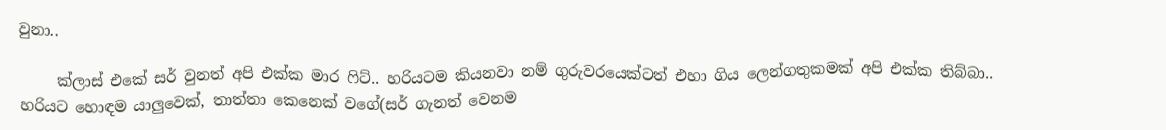වුනා..

     ක්ලාස් එකේ සර් වුනත් අපි එක්ක මාර ෆිට්.. හරියටම කියනවා නම් ගුරුවරයෙක්ටත් එහා ගිය ලෙන්ගතුකමක් අපි එක්ක තිබ්බා.. හරියට හොඳම යාලුවෙක්, තාත්තා කෙනෙක් වගේ(සර් ගැනත් වෙනම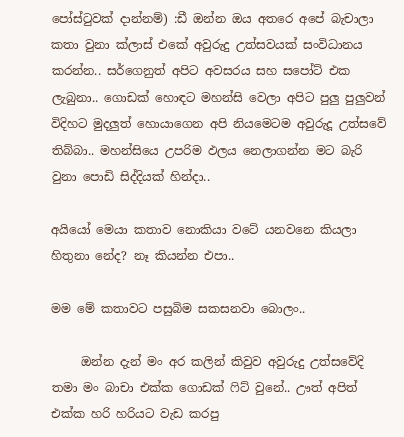පෝස්ටුවක් දාන්නම්) :ඩී ඔන්න ඔය අතරෙ අපේ බැචාලා කතා වුනා ක්ලාස් එකේ අවුරුදු උත්සවයක් සංවිධානය කරන්න.. සර්ගෙනුත් අපිට අවසරය සහ සපෝට් එක ලැබුනා.. ගොඩක් හොඳට මහන්සි වෙලා අපිට පුලු පුලුවන් විදිහට මුදලුත් හොයාගෙන අපි නියමෙටම අවුරුදූ උත්සවේ තිබ්බා.. මහන්සියෙ උපරිම ඵලය නෙලාගන්න මට බැරි වුනා පොඩි සිද්දියක් හින්දා..

අයියෝ මෙයා කතාව නොකියා වටේ යනවනෙ කියලා හිතුනා නේද? නෑ කියන්න එපා..

මම මේ කතාවට පසුබිම සකසනවා බොලං..

     ඔන්න දැන් මං අර කලින් කිවුව අවුරුදු උත්සවේදි තමා මං බාචා එක්ක ගොඩක් ෆිට් වුනේ.. ඌත් අපිත් එක්ක හරි හරියට වැඩ කරපු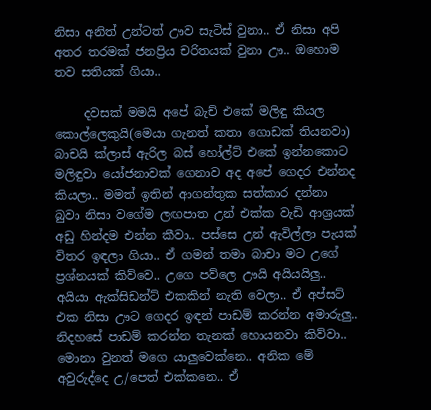නිසා අනිත් උන්ටත් ඌව සැටිස් වුනා.. ඒ නිසා අපි අතර තරමක් ජනප්‍රිය චරිතයක් වුනා ඌ.. ඔහොම තව සතියක් ගියා..

     දවසක් මමයි අපේ බැච් එකේ මලිඳු කියල කොල්ලෙකුයි(මෙයා ගැනත් කතා ගොඩක් තියනවා) බාචයි ක්ලාස් ඇරිල බස් හෝල්ට් එකේ ඉන්නකොට මලිඳුවා යෝජනාවක් ගෙනාව අද අපේ ගෙදර එන්නද කියලා.. මමත් ඉතින් ආගන්තුක සත්කාර දන්නා බුවා නිසා වගේම ලඟපාත උන් එක්ක වැඩි ආශ්‍රයක් අඩු හින්දම එන්න කීවා.. පස්සෙ උන් ඇවිල්ලා පැයක් විතර ඉඳලා ගියා.. ඒ ගමන් තමා බාචා මට උගේ ප්‍රශ්නයක් කිව්වෙ.. උගෙ පව්ලෙ ඌයි අයියයිලු.. අයියා ඇක්සිඩන්ට් එකකින් නැති වෙලා.. ඒ අප්සට් එක නිසා ඌට ගෙදර ඉඳන් පාඩම් කරන්න අමාරුලු.. නිදහසේ පාඩම් කරන්න තැනක් හොයනවා කිව්වා.. මොනා වුනත් මගෙ යාලුවෙක්නෙ.. අනික මේ අවුරුද්දෙ උ/පෙත් එක්කනෙ.. ඒ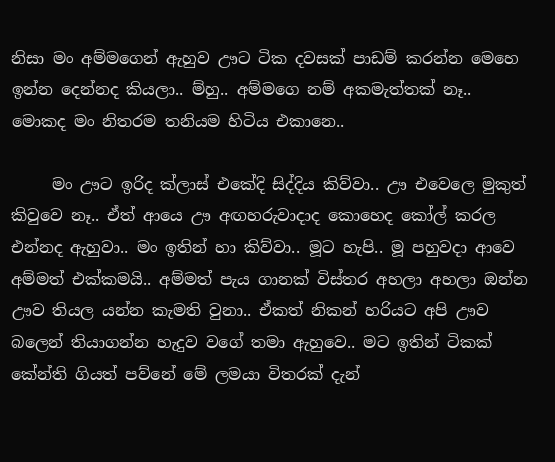නිසා මං අම්මගෙන් ඇහුව ඌට ටික දවසක් පාඩම් කරන්න මෙහෙ ඉන්න දෙන්නද කියලා.. ම්හු.. අම්මගෙ නම් අකමැත්තක් නෑ.. මොකද මං නිතරම තනියම හිටිය එකානෙ..

     මං ඌට ඉරිද ක්ලාස් එකේදි සිද්දිය කිව්වා.. ඌ එවෙලෙ මුකුත් කිවුවෙ නෑ.. ඒත් ආයෙ ඌ අඟහරුවාදාද කොහෙද කෝල් කරල එන්නද ඇහුවා.. මං ඉතින් හා කිව්වා.. මූට හැපි.. මූ පහුවදා ආවෙ අම්මත් එක්කමයි.. අම්මත් පැය ගානක් විස්තර අහලා අහලා ඔන්න ඌව තියල යන්න කැමති වුනා.. ඒකත් නිකන් හරියට අපි ඌව බලෙන් තියාගන්න හැදුව වගේ තමා ඇහුවෙ.. මට ඉතින් ටිකක් කේන්ති ගියත් පව්නේ මේ ලමයා විතරක් දැන්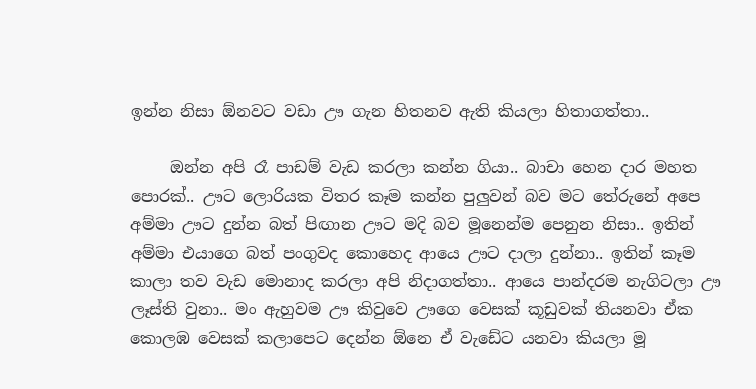ඉන්න නිසා ඕනවට වඩා ඌ ගැන හිතනව ඇති කියලා හිතාගත්තා..

     ඔන්න අපි රෑ පාඩම් වැඩ කරලා කන්න ගියා.. බාචා හෙන දාර මහත පොරක්.. ඌට ලොරියක විතර කෑම කන්න පුලුවන් බව මට තේරුනේ අපෙ අම්මා ඌට දුන්න බත් පිඟාන ඌට මදි බව මූනෙන්ම පෙනුන නිසා.. ඉතින් අම්මා එයාගෙ බත් පංගුවද කොහෙද ආයෙ ඌට දාලා දුන්නා.. ඉතින් කෑම කාලා තව වැඩ මොනාද කරලා අපි නිදාගත්තා.. ආයෙ පාන්දරම නැගිටලා ඌ ලෑස්ති වුනා.. මං ඇහුවම ඌ කිවුවෙ ඌගෙ වෙසක් කූඩුවක් තියනවා ඒක කොලඹ වෙසක් කලාපෙට දෙන්න ඕනෙ ඒ වැඩේට යනවා කියලා මූ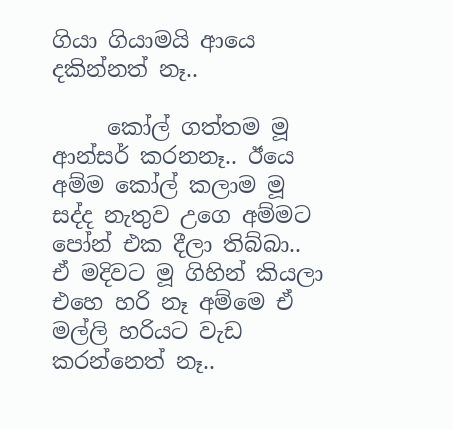ගියා ගියාමයි ආයෙ දකින්නත් නෑ..

     කෝල් ගත්තම මූ ආන්සර් කරනනෑ.. ඊයෙ අම්ම කෝල් කලාම මූ සද්ද නැතුව උගෙ අම්මට පෝන් එක දීලා තිබ්බා.. ඒ මදිවට මූ ගිහින් කියලා එහෙ හරි නෑ අම්මෙ ඒ මල්ලි හරියට වැඩ කරන්නෙත් නෑ..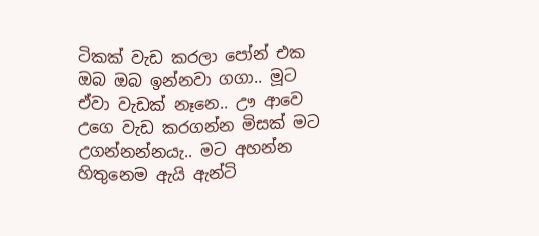ටිකක් වැඩ කරලා පෝන් එක ඔබ ඔබ ඉන්නවා ගගා.. මූට ඒවා වැඩක් නෑනෙ.. ඌ ආවෙ උගෙ වැඩ කරගන්න මිසක් මට උගන්නන්නයැ.. මට අහන්න හිතුනෙම ඇයි ඇන්ටි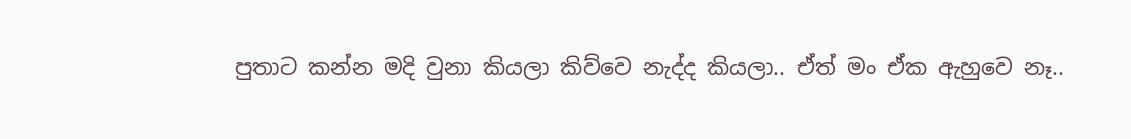පුතාට කන්න මදි වුනා කියලා කිව්වෙ නැද්ද කියලා.. ඒත් මං ඒක ඇහුවෙ නෑ..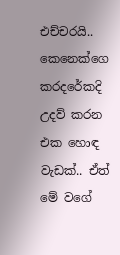එච්චරයි.. කෙනෙක්ගෙ කරදරේකදි උදව් කරන එක හොඳ වැඩක්.. ඒත් මේ වගේ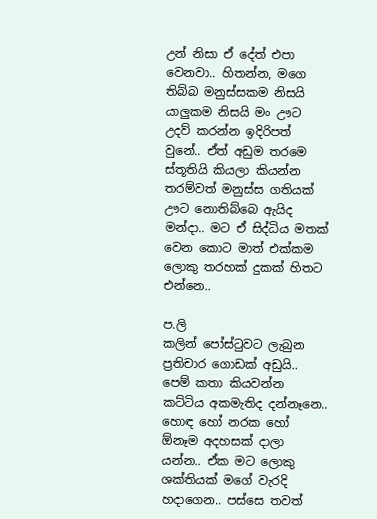උන් නිසා ඒ දේත් එපා වෙනවා.. හිතන්න, මගෙ තිබ්බ මනුස්සකම නිසයි යාලුකම නිසයි මං ඌට උදව් කරන්න ඉදිරිපත් වුනේ.. ඒත් අඩුම තරමෙ ස්තූතියි කියලා කියන්න තරම්වත් මනුස්ස ගතියක් ඌට නොතිබ්බෙ ඇයිද මන්දා.. මට ඒ සිද්ධිය මතක් වෙන කොට මාත් එක්කම ලොකු තරහක් දුකක් හිතට එන්නෙ..

ප.ලි
කලින් පෝස්ටුවට ලැබුන ප්‍රතිචාර ගොඩක් අඩුයි.. පෙම් කතා කියවන්න කට්ටිය අකමැතිද දන්නෑනෙ.. හොඳ හෝ නරක හෝ ඕනෑම අදහසක් දාලා යන්න.. ඒක මට ලොකු ශක්තියක් මගේ වැරදි හදාගෙන.. පස්සෙ තවත්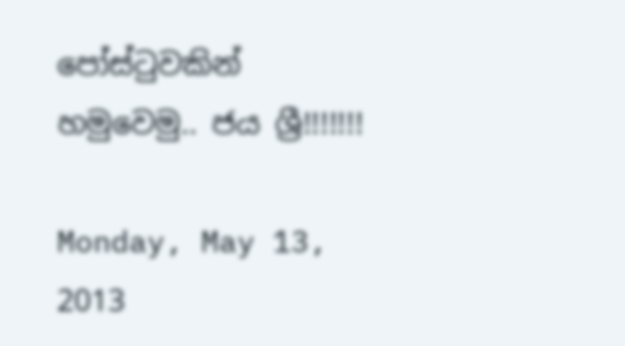පෝස්ටුවකින් හමුවෙමු.. ජය ශ්‍රී!!!!!!!

Monday, May 13, 2013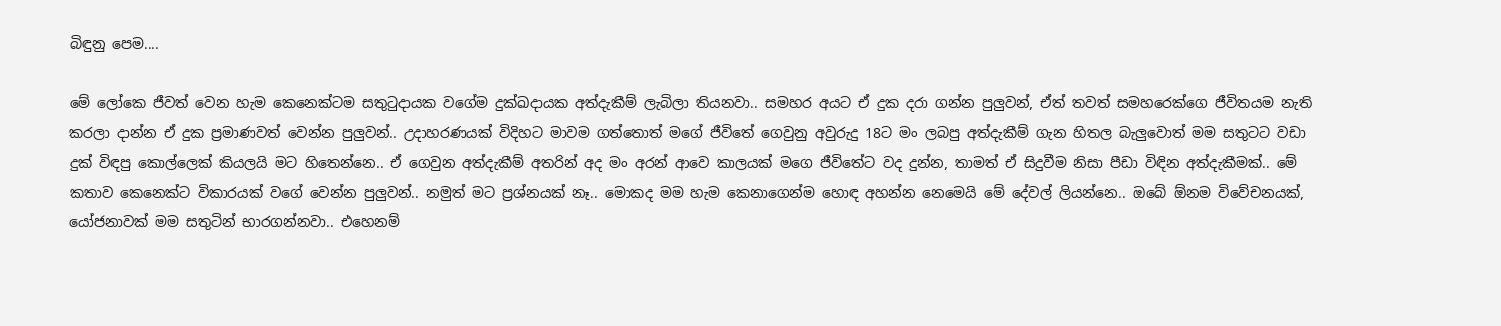බිඳුනු පෙම....

මේ ලෝකෙ ජීවත් වෙන හැම කෙනෙක්ටම සතුටුදායක වගේම දුක්ඛදායක අත්දැකීම් ලැබිලා තියනවා.. සමහර අයට ඒ දුක දරා ගන්න පුලුවන්, ඒත් තවත් සමහරෙක්ගෙ ජීවිතයම නැති කරලා දාන්න ඒ දුක ප්‍රමාණවත් වෙන්න පුලුවන්.. උදාහරණයක් විදිහට මාවම ගත්තොත් මගේ ජීවිතේ ගෙවුනු අවුරුදු 18ට මං ලබපු අත්දැකීම් ගැන හිතල බැලුවොත් මම සතුටට වඩා දුක් විඳපු කොල්ලෙක් කියලයි මට හිතෙන්නෙ.. ඒ ගෙවුන අත්දැකීම් අතරින් අද මං අරන් ආවෙ කාලයක් මගෙ ජීවිතේට වද දුන්න, තාමත් ඒ සිදුවීම නිසා පීඩා විඳින අත්දැකීමක්.. මේ කතාව කෙනෙක්ට විකාරයක් වගේ වෙන්න පුලුවන්.. නමුත් මට ප්‍රශ්නයක් නෑ.. මොකද මම හැම කෙනාගෙන්ම හොඳ අහන්න නෙමෙයි මේ දේවල් ලියන්නෙ.. ඔබේ ඕනම විවේචනයක්, යෝජනාවක් මම සතුටින් භාරගන්නවා.. එහෙනම්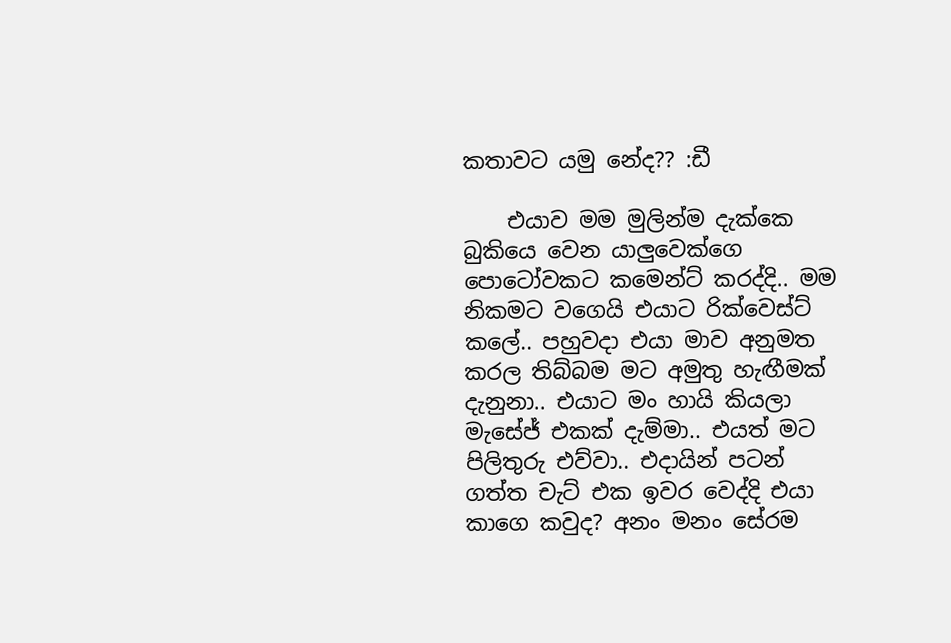කතාවට යමු නේද?? :ඩී

    එයාව මම මුලින්ම දැක්කෙ බුකියෙ වෙන යාලුවෙක්ගෙ පොටෝවකට කමෙන්ට් කරද්දි.. මම නිකමට වගෙයි එයාට රික්වෙස්ට් කලේ.. පහුවදා එයා මාව අනුමත කරල තිබ්බම මට අමුතු හැඟීමක් දැනුනා.. එයාට මං හායි කියලා මැසේජ් එකක් දැම්මා.. එයත් මට පිලිතුරු එව්වා.. එදායින් පටන් ගත්ත චැට් එක ඉවර වෙද්දි එයා කාගෙ කවුද? අනං මනං සේරම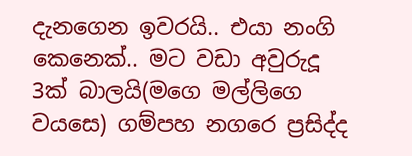දැනගෙන ඉවරයි.. එයා නංගි කෙනෙක්.. මට වඩා අවුරුදූ 3ක් බාලයි(මගෙ මල්ලිගෙ වයසෙ) ගම්පහ නගරෙ ප්‍රසිද්ද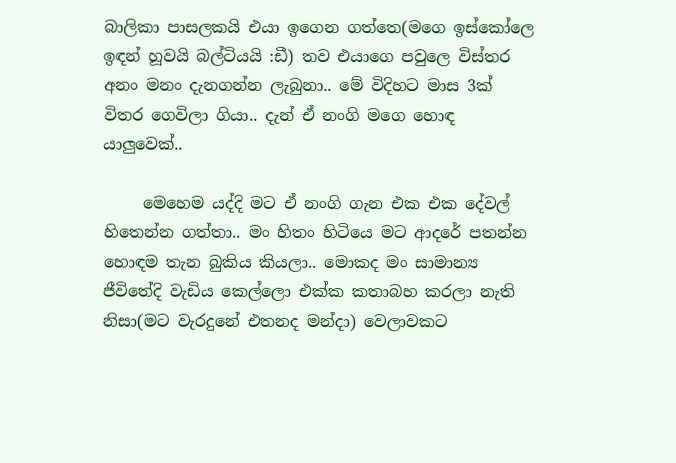බාලිකා පාසලකයි එයා ඉගෙන ගත්තෙ(මගෙ ඉස්කෝලෙ ඉඳන් හූවයි බල්ටියයි :ඩී) තව එයාගෙ පවුලෙ විස්තර අනං මනං දැනගන්න ලැබුනා.. මේ විදිහට මාස 3ක් විතර ගෙවිලා ගියා.. දැන් ඒ නංගි මගෙ හොඳ යාලුවෙක්..

     මෙහෙම යද්දි මට ඒ නංගි ගැන එක එක දේවල් හිතෙන්න ගත්තා.. මං හිතං හිටියෙ මට ආදරේ පතන්න හොඳම තැන බුකිය කියලා.. මොකද මං සාමාන්‍ය ජීවිතේදි වැඩිය කෙල්ලො එක්ක කතාබහ කරලා නැති නිසා(මට වැරදුනේ එතනද මන්දා) වෙලාවකට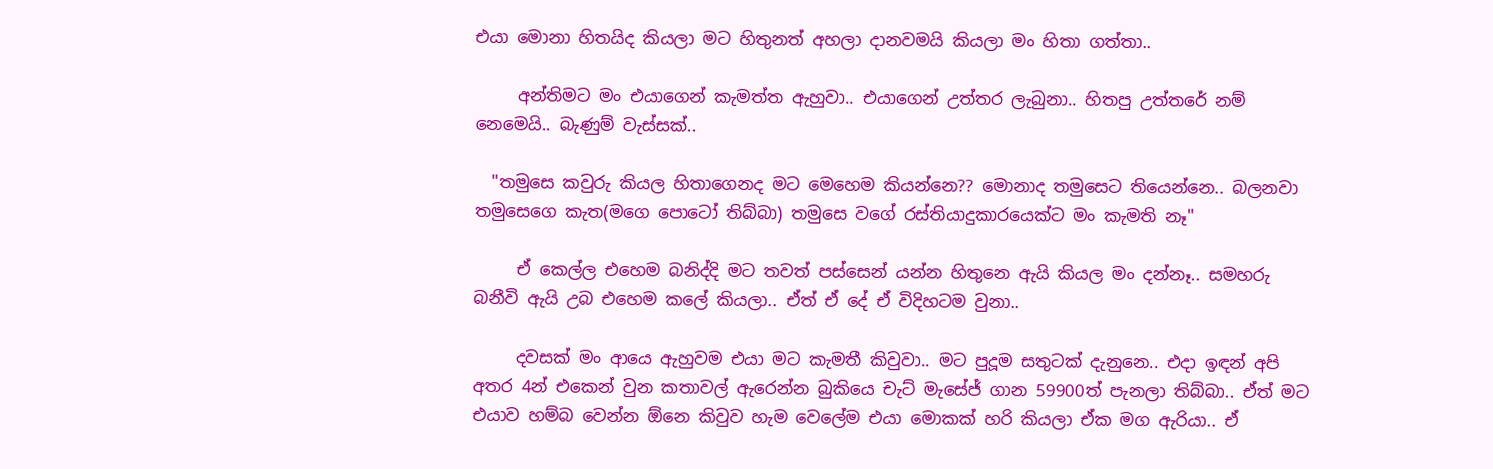එයා මොනා හිතයිද කියලා මට හිතුනත් අහලා දානවමයි කියලා මං හිතා ගත්තා..

     අන්තිමට මං එයාගෙන් කැමත්ත ඇහුවා.. එයාගෙන් උත්තර ලැබුනා.. හිතපු උත්තරේ නම් නෙමෙයි.. බැණුම් වැස්සක්..

  "තමුසෙ කවුරු කියල හිතාගෙනද මට මෙහෙම කියන්නෙ?? මොනාද තමුසෙට තියෙන්නෙ.. බලනවා තමුසෙගෙ කැත(මගෙ පොටෝ තිබ්බා) තමුසෙ වගේ රස්තියාදුකාරයෙක්ට මං කැමති නෑ"

     ඒ කෙල්ල එහෙම බනිද්දි මට තවත් පස්සෙන් යන්න හිතුනෙ ඇයි කියල මං දන්නෑ.. සමහරු බනීවි ඇයි උබ එහෙම කලේ කියලා.. ඒත් ඒ දේ ඒ විදිහටම වුනා..

     දවසක් මං ආයෙ ඇහුවම එයා මට කැමතී කිවුවා.. මට පුදූම සතුටක් දැනුනෙ.. එදා ඉඳන් අපි අතර 4න් එකෙන් වුන කතාවල් ඇරෙන්න බුකියෙ චැට් මැසේජ් ගාන 59900ත් පැනලා තිබ්බා.. ඒත් මට එයාව හම්බ වෙන්න ඕනෙ කිවුව හැම වෙලේම එයා මොකක් හරි කියලා ඒක මග ඇරියා.. ඒ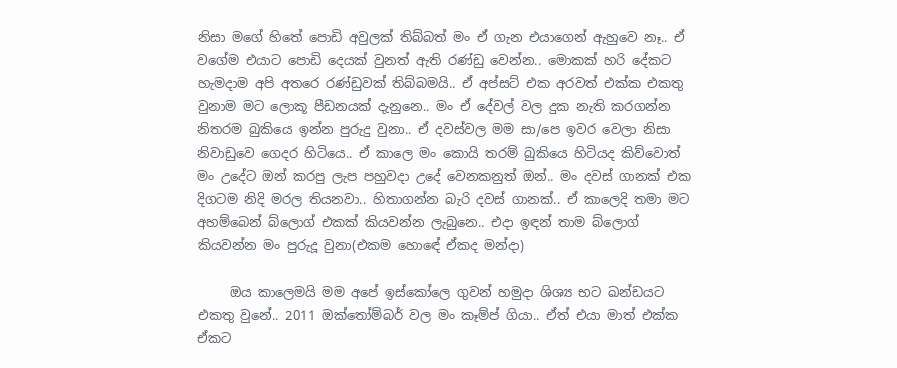නිසා මගේ හිතේ පොඩි අවුලක් තිබ්බත් මං ඒ ගැන එයාගෙන් ඇහුවෙ නෑ.. ඒ වගේම එයාට පොඩි දෙයක් වුනත් ඇති රණ්ඩු වෙන්න.. මොකක් හරි දේකට හැමදාම අපි අතරෙ රණ්ඩුවක් තිබ්බමයි.. ඒ අප්සට් එක අරවත් එක්ක එකතු වුනාම මට ලොකූ පීඩනයක් දැනුනෙ.. මං ඒ දේවල් වල දුක නැති කරගන්න නිතරම බුකියෙ ඉන්න පුරුදු වුනා.. ඒ දවස්වල මම සා/පෙ ඉවර වෙලා නිසා නිවාඩුවෙ ගෙදර හිටියෙ.. ඒ කාලෙ මං කොයි තරම් බුකියෙ හිටියද කිව්වොත් මං උදේට ඔන් කරපු ලැප පහුවදා උදේ වෙනකනුත් ඔන්.. මං දවස් ගානක් එක දිගටම නිදි මරල තියනවා.. හිතාගන්න බැරි දවස් ගානක්.. ඒ කාලෙදි තමා මට අහම්බෙන් බ්ලොග් එකක් කියවන්න ලැබුනෙ.. එදා ඉඳන් තාම බ්ලොග් කියවන්න මං පුරුදූ වුනා(එකම හොඳේ ඒකද මන්දා)

     ඔය කාලෙමයි මම අපේ ඉස්කෝලෙ ගුවන් හමුදා ශිශ්‍ය භට ඛන්ඩයට එකතු වුනේ.. 2011 ඔක්තෝම්බර් වල මං කෑම්ප් ගියා.. ඒත් එයා මාත් එක්ක ඒකට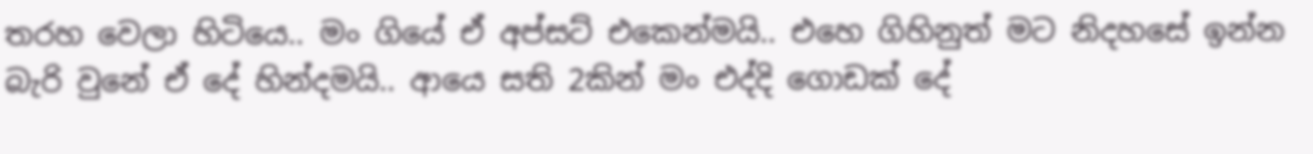තරහ වෙලා හිටියෙ.. මං ගියේ ඒ අප්සට් එකෙන්මයි.. එහෙ ගිහිනුත් මට නිදහසේ ඉන්න බැරි වුනේ ඒ දේ හින්දමයි.. ආයෙ සති 2කින් මං එද්දි ගොඩක් දේ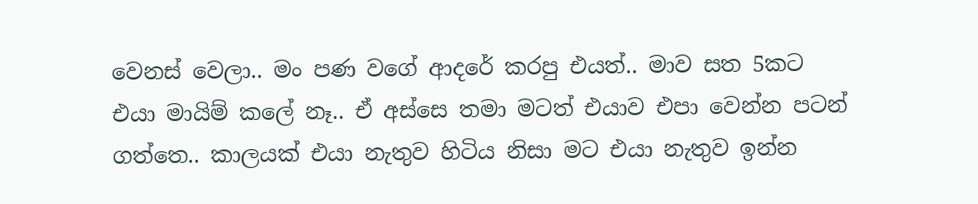වෙනස් වෙලා.. මං පණ වගේ ආදරේ කරපු එයත්.. මාව සත 5කට එයා මායිම් කලේ නෑ.. ඒ අස්සෙ තමා මටත් එයාව එපා වෙන්න පටන් ගත්තෙ.. කාලයක් එයා නැතුව හිටිය නිසා මට එයා නැතුව ඉන්න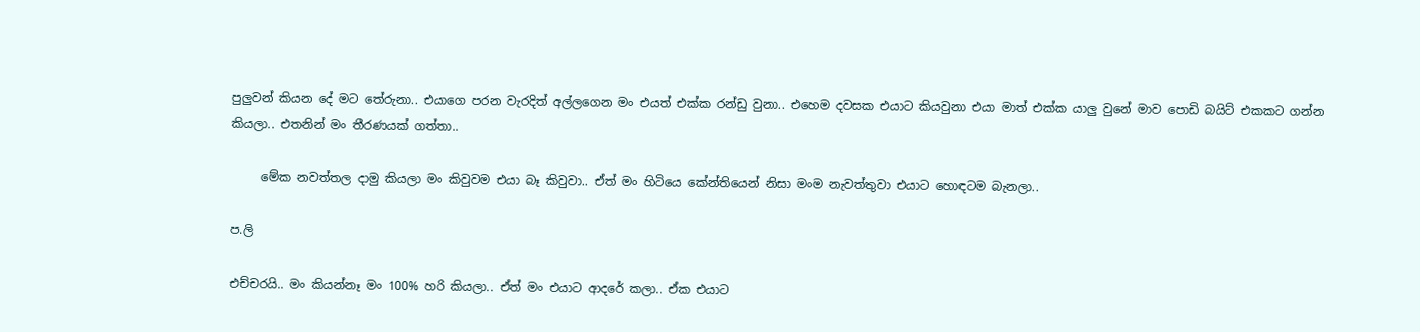පුලුවන් කියන දේ මට තේරුනා.. එයාගෙ පරන වැරදිත් අල්ලගෙන මං එයත් එක්ක රන්ඩු වුනා.. එහෙම දවසක එයාට කියවුනා එයා මාත් එක්ක යාලු වුනේ මාව පොඩි බයිට් එකකට ගන්න කියලා.. එතනින් මං තීරණයක් ගත්තා..

     මේක නවත්තල දාමු කියලා මං කිවුවම එයා බෑ කිවුවා.. ඒත් මං හිටියෙ කේන්තියෙන් නිසා මංම නැවත්තුවා එයාට හොඳටම බැනලා..

ප.ලි

එච්චරයි.. මං කියන්නෑ මං 100% හරි කියලා.. ඒත් මං එයාට ආදරේ කලා.. ඒක එයාට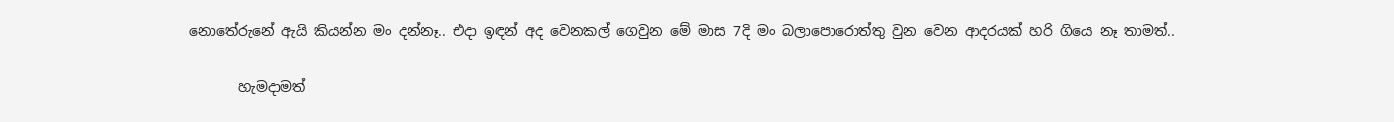නොතේරුනේ ඇයි කියන්න මං දන්නෑ.. එදා ඉඳන් අද වෙනකල් ගෙවුන මේ මාස 7දි මං බලාපොරොත්තු වුන වෙන ආදරයක් හරි ගියෙ නෑ තාමත්..

       හැමදාමත්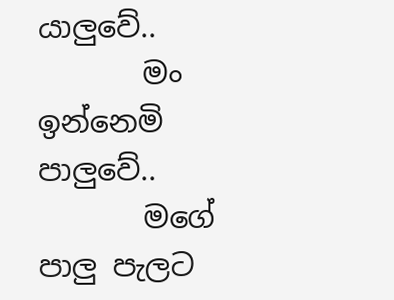යාලුවේ..
       මං ඉන්නෙමි පාලුවේ..
       මගේ පාලු පැලට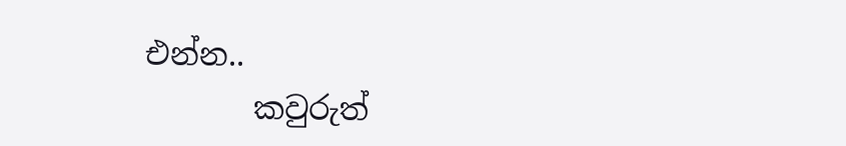එන්න..
       කවුරුත්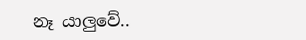නෑ යාලුවේ..